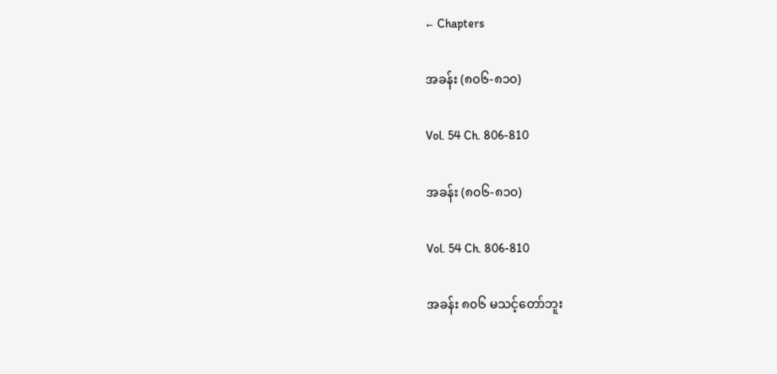← Chapters

အခန်း (၈၀၆-၈၁၀)

Vol. 54 Ch. 806-810

အခန်း (၈၀၆-၈၁၀)

Vol. 54 Ch. 806-810

အခန်း ၈၀၆ မသင့်တော်ဘူး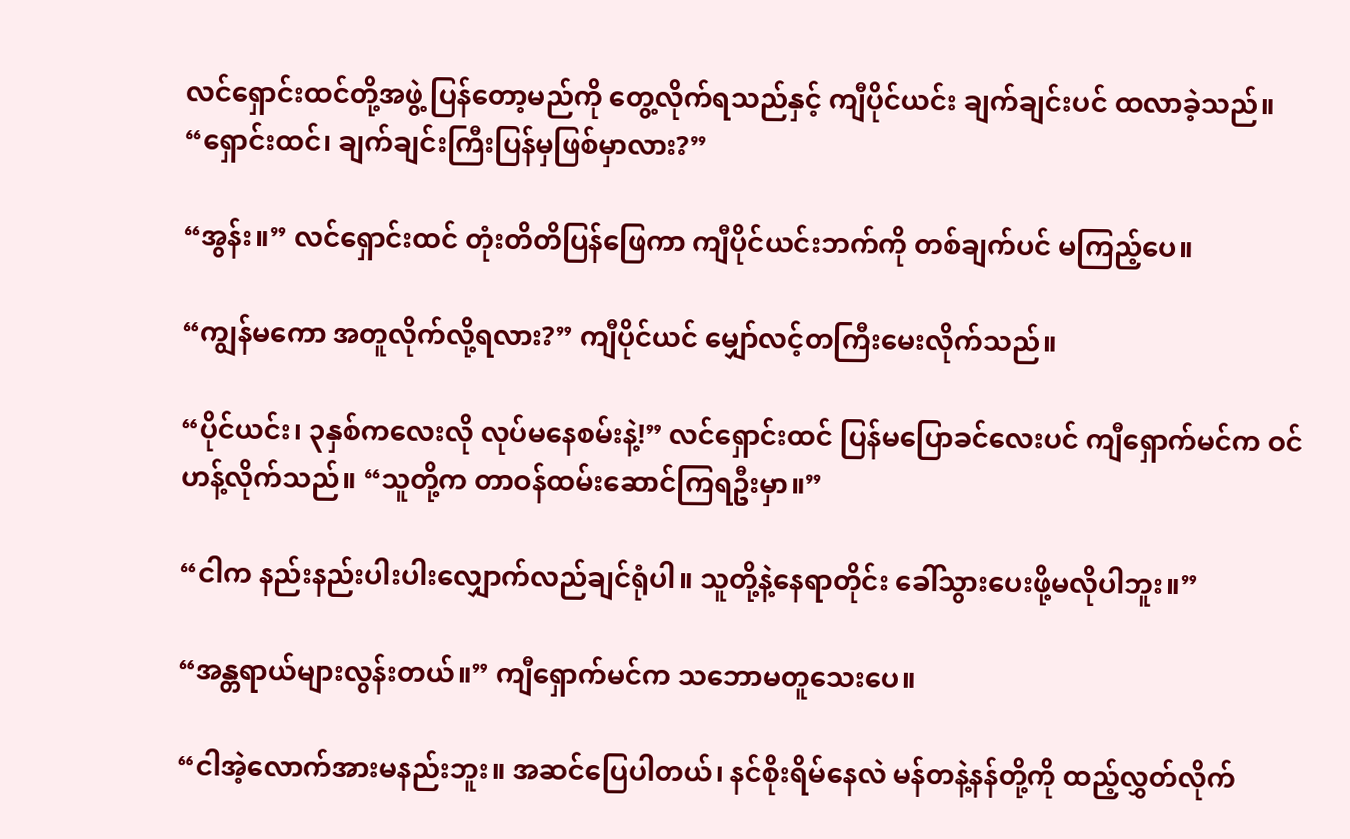လင်ရှောင်းထင်တို့အဖွဲ့ ပြန်တော့မည်ကို တွေ့လိုက်ရသည်နှင့် ကျီပိုင်ယင်း ချက်ချင်းပင် ထလာခဲ့သည်။ “ရှောင်းထင်၊ ချက်ချင်းကြီးပြန်မှဖြစ်မှာလား?”

“အွန်း။” လင်ရှောင်းထင် တုံးတိတိပြန်ဖြေကာ ကျီပိုင်ယင်းဘက်ကို တစ်ချက်ပင် မကြည့်ပေ။

“ကျွန်မကော အတူလိုက်လို့ရလား?” ကျီပိုင်ယင် မျှော်လင့်တကြီးမေးလိုက်သည်။

“ပိုင်ယင်း၊ ၃နှစ်ကလေးလို လုပ်မနေစမ်းနဲ့!” လင်ရှောင်းထင် ပြန်မပြောခင်လေးပင် ကျီရှောက်မင်က ဝင်ဟန့်လိုက်သည်။ “သူတို့က တာဝန်ထမ်းဆောင်ကြရဦးမှာ။”

“ငါက နည်းနည်းပါးပါးလျှောက်လည်ချင်ရုံပါ။ သူတို့နဲ့နေရာတိုင်း ခေါ်သွားပေးဖို့မလိုပါဘူး။”

“အန္တရာယ်များလွန်းတယ်။” ကျီရှောက်မင်က သဘောမတူသေးပေ။

“ငါအဲ့လောက်အားမနည်းဘူး။ အဆင်ပြေပါတယ်၊ နင်စိုးရိမ်နေလဲ မန်တနဲ့နန်တို့ကို ထည့်လွှတ်လိုက်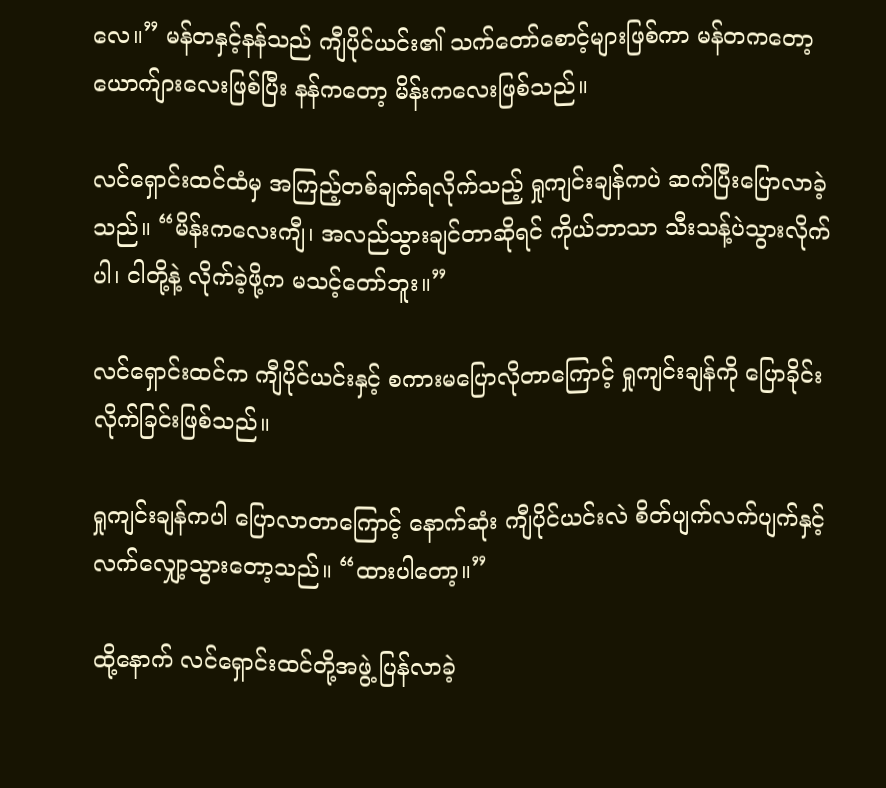လေ။” မန်တနှင့်နန်သည် ကျီပိုင်ယင်း၏ သက်တော်စောင့်များဖြစ်ကာ မန်တကတော့ ယောက်ျားလေးဖြစ်ပြီး နန်ကတော့ မိန်းကလေးဖြစ်သည်။

လင်ရှောင်းထင်ထံမှ အကြည့်တစ်ချက်ရလိုက်သည့် ရှုကျင်းချန်ကပဲ ဆက်ပြီးပြောလာခဲ့သည်။ “မိန်းကလေးကျီ၊ အလည်သွားချင်တာဆိုရင် ကိုယ်ဘာသာ သီးသန့်ပဲသွားလိုက်ပါ၊ ငါတို့နဲ့ လိုက်ခဲ့ဖို့က မသင့်တော်ဘူး။”

လင်ရှောင်းထင်က ကျီပိုင်ယင်းနှင့် စကားမပြောလိုတာကြောင့် ရှုကျင်းချန်ကို ပြောခိုင်းလိုက်ခြင်းဖြစ်သည်။

ရှုကျင်းချန်ကပါ ပြောလာတာကြောင့် နောက်ဆုံး ကျီပိုင်ယင်းလဲ စိတ်ပျက်လက်ပျက်နှင့် လက်လျှော့သွားတော့သည်။ “ထားပါတော့။”

ထို့နောက် လင်ရှောင်းထင်တို့အဖွဲ့ ပြန်လာခဲ့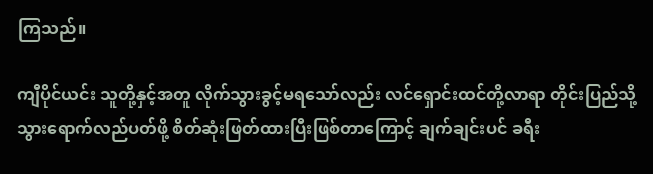ကြသည်။

ကျီပိုင်ယင်း သူတို့နှင့်အတူ လိုက်သွားခွင့်မရသော်လည်း လင်ရှောင်းထင်တို့လာရာ တိုင်းပြည်သို့ သွားရောက်လည်ပတ်ဖို့ စိတ်ဆုံးဖြတ်ထားပြီးဖြစ်တာကြောင့် ချက်ချင်းပင် ခရီး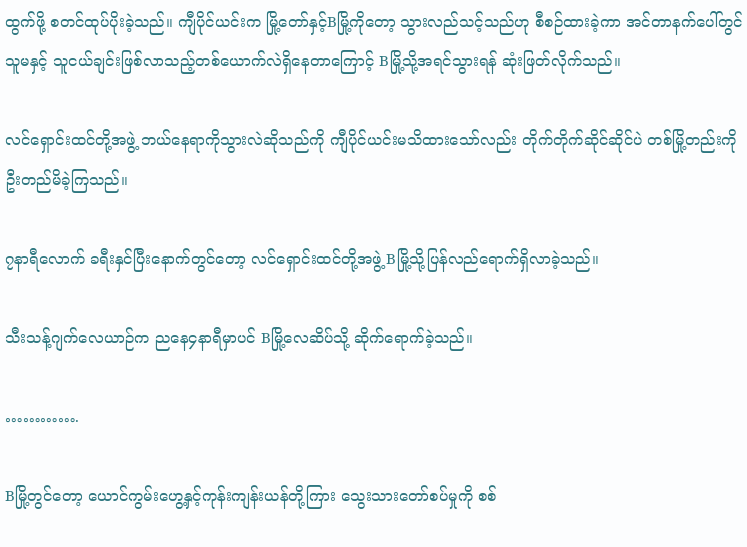ထွက်ဖို့ စတင်ထုပ်ပိုးခဲ့သည်။ ကျီပိုင်ယင်းက မြို့တော်နှင့်Bမြို့ကိုတော့ သွားလည်သင့်သည်ဟု စီစဉ်ထားခဲ့ကာ အင်တာနက်ပေါ်တွင် သူမနှင့် သူငယ်ချင်းဖြစ်လာသည့်တစ်ယောက်လဲရှိနေတာကြောင့် Bမြို့သို့အရင်သွားရန် ဆုံးဖြတ်လိုက်သည်။

လင်ရှောင်းထင်တို့အဖွဲ့ ဘယ်နေရာကိုသွားလဲဆိုသည်ကို ကျီပိုင်ယင်းမသိထားသော်လည်း တိုက်တိုက်ဆိုင်ဆိုင်ပဲ တစ်မြို့တည်းကို ဦးတည်မိခဲ့ကြသည်။

၇နာရီလောက် ခရီးနှင်ပြီးနောက်တွင်တော့ လင်ရှောင်းထင်တို့အဖွဲ့ Bမြို့သို့ပြန်လည်ရောက်ရှိလာခဲ့သည်။

သီးသန့်ဂျက်လေယာဉ်က ညနေ၄နာရီမှာပင် Bမြို့လေဆိပ်သို့ ဆိုက်ရောက်ခဲ့သည်။

………….

Bမြို့တွင်တော့ ယောင်ကွမ်းဟွေ့နှင့်ကုန်းကျန်းယန်တို့ကြား သွေးသားတော်စပ်မှုကို စစ်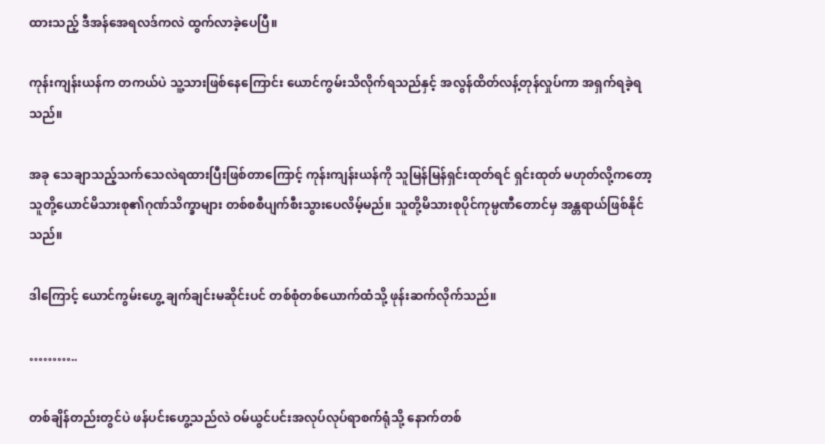ထားသည့် ဒီအန်အေရလဒ်ကလဲ ထွက်လာခဲ့ပေပြီ။

ကုန်းကျန်းယန်က တကယ်ပဲ သူ့သားဖြစ်နေကြောင်း ယောင်ကွမ်းသိလိုက်ရသည်နှင့် အလွန်ထိတ်လန့်တုန်လှုပ်ကာ အရှက်ရခဲ့ရသည်။

အခု သေချာသည့်သက်သေလဲရထားပြီးဖြစ်တာကြောင့် ကုန်းကျန်းယန်ကို သူမြန်မြန်ရှင်းထုတ်ရင် ရှင်းထုတ် မဟုတ်လို့ကတော့ သူတို့ယောင်မိသားစု၏ဂုဏ်သိက္ခာများ တစ်စစီပျက်စီးသွားပေလိမ့်မည်။ သူတို့မိသားစုပိုင်ကုမ္ပဏီတောင်မှ အန္တရာယ်ဖြစ်နိုင်သည်။

ဒါကြောင့် ယောင်ကွမ်းဟွေ့ ချက်ချင်းမဆိုင်းပင် တစ်စုံတစ်ယောက်ထံသို့ ဖုန်းဆက်လိုက်သည်။

………..

တစ်ချိန်တည်းတွင်ပဲ ဖန်ပင်းဟွေ့သည်လဲ ဝမ်ယွင်ပင်းအလုပ်လုပ်ရာစက်ရုံသို့ နောက်တစ်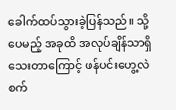ခေါက်ထပ်သွားခဲ့ပြန်သည်။ သို့ပေမည့် အခုထိ အလုပ်ချိန်သာရှိသေးတာကြောင့် ဖန်ပင်းဟွေ့လဲ စက်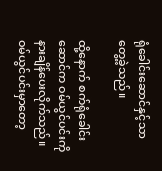ရုံခေါင်းဆောင်နှင့်သာ တွေ့ခဲ့သည်။

ထို့နောက် စက်ရုံခေါင်းဆောင်က ဝမ်ယွင်ပင်းကို နားချိန်ပေးလိုက်သည်။ ဝမ်ယွင်ပင်းမှာတော့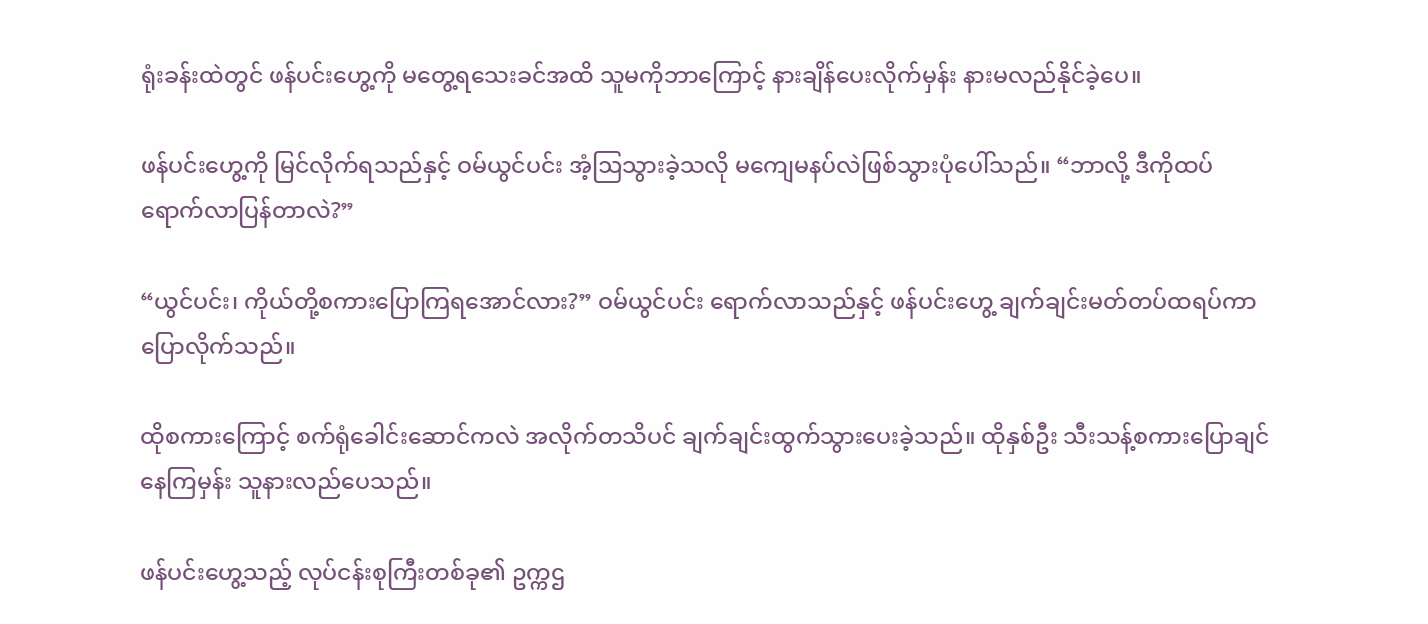ရုံးခန်းထဲတွင် ဖန်ပင်းဟွေ့ကို မတွေ့ရသေးခင်အထိ သူမကိုဘာကြောင့် နားချိန်ပေးလိုက်မှန်း နားမလည်နိုင်ခဲ့ပေ။

ဖန်ပင်းဟွေ့ကို မြင်လိုက်ရသည်နှင့် ဝမ်ယွင်ပင်း အံ့ဩသွားခဲ့သလို မကျေမနပ်လဲဖြစ်သွားပုံပေါ်သည်။ “ဘာလို့ ဒီကိုထပ်ရောက်လာပြန်တာလဲ?”

“ယွင်ပင်း၊ ကိုယ်တို့စကားပြောကြရအောင်လား?” ဝမ်ယွင်ပင်း ရောက်လာသည်နှင့် ဖန်ပင်းဟွေ့ ချက်ချင်းမတ်တပ်ထရပ်ကာ ပြောလိုက်သည်။

ထိုစကားကြောင့် စက်ရုံခေါင်းဆောင်ကလဲ အလိုက်တသိပင် ချက်ချင်းထွက်သွားပေးခဲ့သည်။ ထိုနှစ်ဦး သီးသန့်စကားပြောချင်နေကြမှန်း သူနားလည်ပေသည်။

ဖန်ပင်းဟွေ့သည့် လုပ်ငန်းစုကြီးတစ်ခု၏ ဥက္ကဌ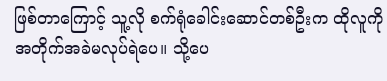ဖြစ်တာကြောင့် သူ့လို စက်ရုံခေါင်းဆောင်တစ်ဦးက ထိုလူကို အတိုက်အခဲမလုပ်ရဲပေ။ သို့ပေ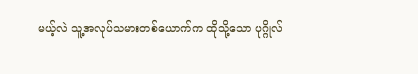မယ့်လဲ သူ့အလုပ်သမားတစ်ယောက်က ထိုသို့သော ပုဂ္ဂိုလ်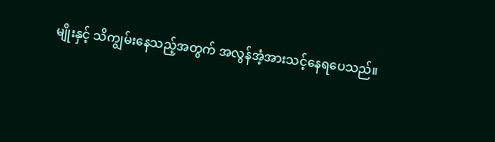မျိုးနှင့် သိကျွမ်းနေသည့်အတွက် အလွန်အံ့အားသင့်နေရပေသည်။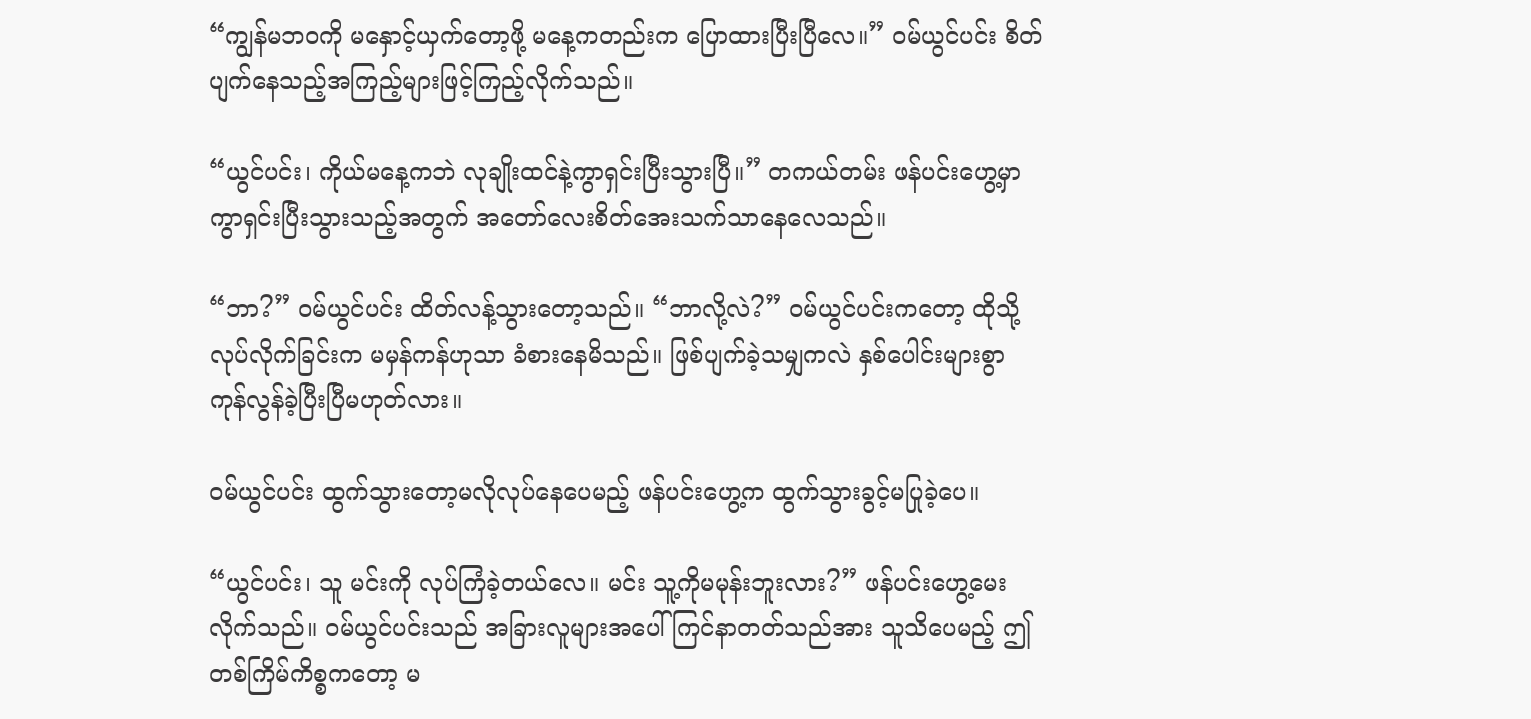“ကျွန်မဘဝကို မနှောင့်ယှက်တော့ဖို့ မနေ့ကတည်းက ပြောထားပြီးပြီလေ။” ဝမ်ယွင်ပင်း စိတ်ပျက်နေသည့်အကြည့်များဖြင့်ကြည့်လိုက်သည်။

“ယွင်ပင်း၊ ကိုယ်မနေ့ကဘဲ လုချိုးထင်နဲ့ကွာရှင်းပြီးသွားပြီ။” တကယ်တမ်း ဖန်ပင်းဟွေ့မှာ ကွာရှင်းပြီးသွားသည့်အတွက် အတော်လေးစိတ်အေးသက်သာနေလေသည်။

“ဘာ?” ဝမ်ယွင်ပင်း ထိတ်လန့်သွားတော့သည်။ “ဘာလို့လဲ?” ဝမ်ယွင်ပင်းကတော့ ထိုသို့လုပ်လိုက်ခြင်းက မမှန်ကန်ဟုသာ ခံစားနေမိသည်။ ဖြစ်ပျက်ခဲ့သမျှကလဲ နှစ်ပေါင်းများစွာ ကုန်လွန်ခဲ့ပြီးပြီမဟုတ်လား။

ဝမ်ယွင်ပင်း ထွက်သွားတော့မလိုလုပ်နေပေမည့် ဖန်ပင်းဟွေ့က ထွက်သွားခွင့်မပြုခဲ့ပေ။

“ယွင်ပင်း၊ သူ မင်းကို လုပ်ကြံခဲ့တယ်လေ။ မင်း သူ့ကိုမမုန်းဘူးလား?” ဖန်ပင်းဟွေ့မေးလိုက်သည်။ ဝမ်ယွင်ပင်းသည် အခြားလူများအပေါ် ကြင်နာတတ်သည်အား သူသိပေမည့် ဤတစ်ကြိမ်ကိစ္စကတော့ မ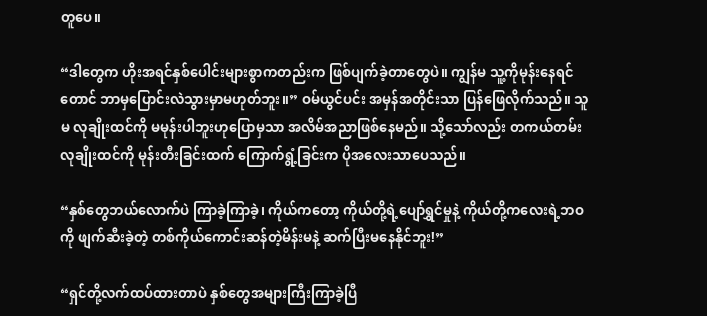တူပေ။

“ဒါတွေက ဟိုးအရင်နှစ်ပေါင်းများစွာကတည်းက ဖြစ်ပျက်ခဲ့တာတွေပဲ။ ကျွန်မ သူ့ကိုမုန်းနေရင်တောင် ဘာမှပြောင်းလဲသွားမှာမဟုတ်ဘူး။” ဝမ်ယွင်ပင်း အမှန်အတိုင်းသာ ပြန်ဖြေလိုက်သည်။ သူမ လုချိုးထင်ကို မမုန်းပါဘူးဟုပြောမှသာ အလိမ်အညာဖြစ်နေမည်။ သို့သော်လည်း တကယ်တမ်း လုချိုးထင်ကို မုန်းတီးခြင်းထက် ကြောက်ရွံ့ခြင်းက ပိုအလေးသာပေသည်။

“နှစ်တွေဘယ်လောက်ပဲ ကြာခဲ့ကြာခဲ့၊ ကိုယ်ကတော့ ကိုယ်တို့ရဲ့ပျော်ရွှင်မှုနဲ့ ကိုယ်တို့ကလေးရဲ့ဘဝကို ဖျက်ဆီးခဲ့တဲ့ တစ်ကိုယ်ကောင်းဆန်တဲ့မိန်းမနဲ့ ဆက်ပြီးမနေနိုင်ဘူး!”

“ရှင်တို့လက်ထပ်ထားတာပဲ နှစ်တွေအများကြီးကြာခဲ့ပြီ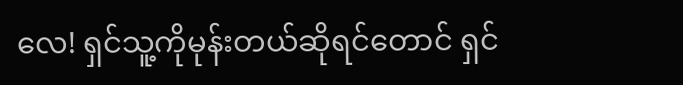လေ! ရှင်သူ့ကိုမုန်းတယ်ဆိုရင်တောင် ရှင်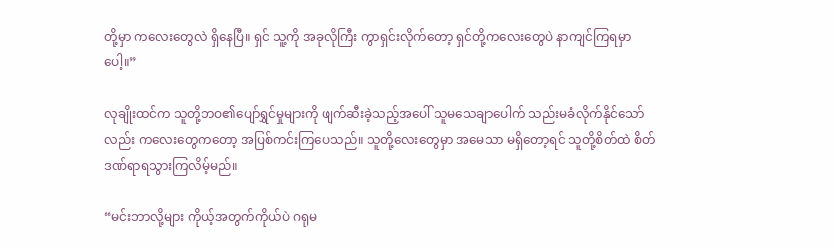တို့မှာ ကလေးတွေလဲ ရှိနေပြီ။ ရှင် သူ့ကို အခုလိုကြီး ကွာရှင်းလိုက်တော့ ရှင်တို့ကလေးတွေပဲ နာကျင်ကြရမှာပေါ့။”

လုချိုးထင်က သူတို့ဘဝ၏ပျော်ရွှင်မှုများကို ဖျက်ဆီးခဲ့သည့်အပေါ် သူမသေချာပေါက် သည်းမခံလိုက်နိုင်သော်လည်း ကလေးတွေကတော့ အပြစ်ကင်းကြပေသည်။ သူတို့လေးတွေမှာ အမေသာ မရှိတော့ရင် သူတို့စိတ်ထဲ စိတ်ဒဏ်ရာရသွားကြလိမ့်မည်။

“မင်းဘာလို့များ ကိုယ့်အတွက်ကိုယ်ပဲ ဂရုမ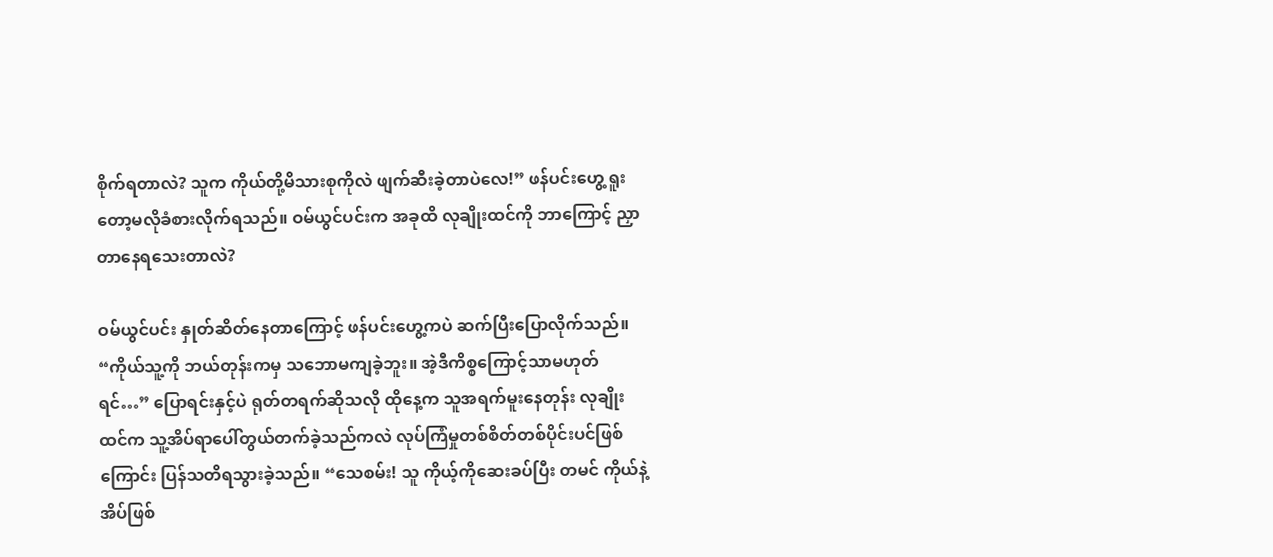စိုက်ရတာလဲ? သူက ကိုယ်တို့မိသားစုကိုလဲ ဖျက်ဆီးခဲ့တာပဲလေ!” ဖန်ပင်းဟွေ့ ရူးတော့မလိုခံစားလိုက်ရသည်။ ဝမ်ယွင်ပင်းက အခုထိ လုချိုးထင်ကို ဘာကြောင့် ညှာတာနေရသေးတာလဲ?

ဝမ်ယွင်ပင်း နှုတ်ဆိတ်နေတာကြောင့် ဖန်ပင်းဟွေ့ကပဲ ဆက်ပြီးပြောလိုက်သည်။ “ကိုယ်သူ့ကို ဘယ်တုန်းကမှ သဘောမကျခဲ့ဘူး။ အဲ့ဒီကိစ္စကြောင့်သာမဟုတ်ရင်…” ပြောရင်းနှင့်ပဲ ရုတ်တရက်ဆိုသလို ထိုနေ့က သူအရက်မူးနေတုန်း လုချိုးထင်က သူ့အိပ်ရာပေါ်တွယ်တက်ခဲ့သည်ကလဲ လုပ်ကြံမှုတစ်စိတ်တစ်ပိုင်းပင်ဖြစ်ကြောင်း ပြန်သတိရသွားခဲ့သည်။ “သေစမ်း! သူ ကိုယ့်ကိုဆေးခပ်ပြီး တမင် ကိုယ်နဲ့အိပ်ဖြစ်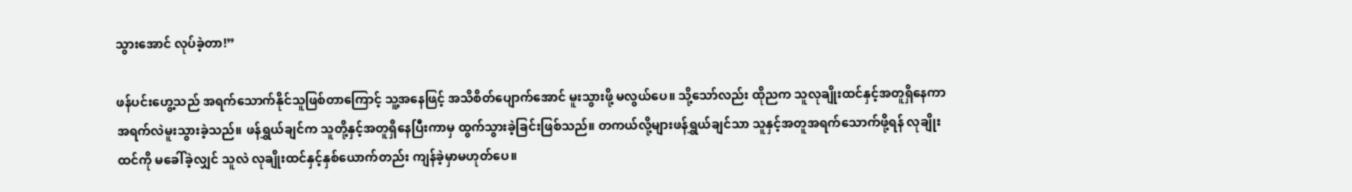သွားအောင် လုပ်ခဲ့တာ!”

ဖန်ပင်းဟွေ့သည် အရက်သောက်နိုင်သူဖြစ်တာကြောင့် သူ့အနေဖြင့် အသိစိတ်ပျောက်အောင် မူးသွားဖို့ မလွယ်ပေ။ သို့သော်လည်း ထိုညက သူလုချိုးထင်နှင့်အတူရှိနေကာ အရက်လဲမူးသွားခဲ့သည်။ ဖန်ရွှယ်ချင်က သူတို့နှင့်အတူရှိနေပြီးကာမှ ထွက်သွားခဲ့ခြင်းဖြစ်သည်။ တကယ်လို့များဖန်ရွှယ်ချင်သာ သူနှင့်အတူအရက်သောက်ဖို့ရန် လုချိုးထင်ကို မခေါ်ခဲ့လျှင် သူလဲ လုချိုးထင်နှင့်နှစ်ယောက်တည်း ကျန်ခဲ့မှာမဟုတ်ပေ။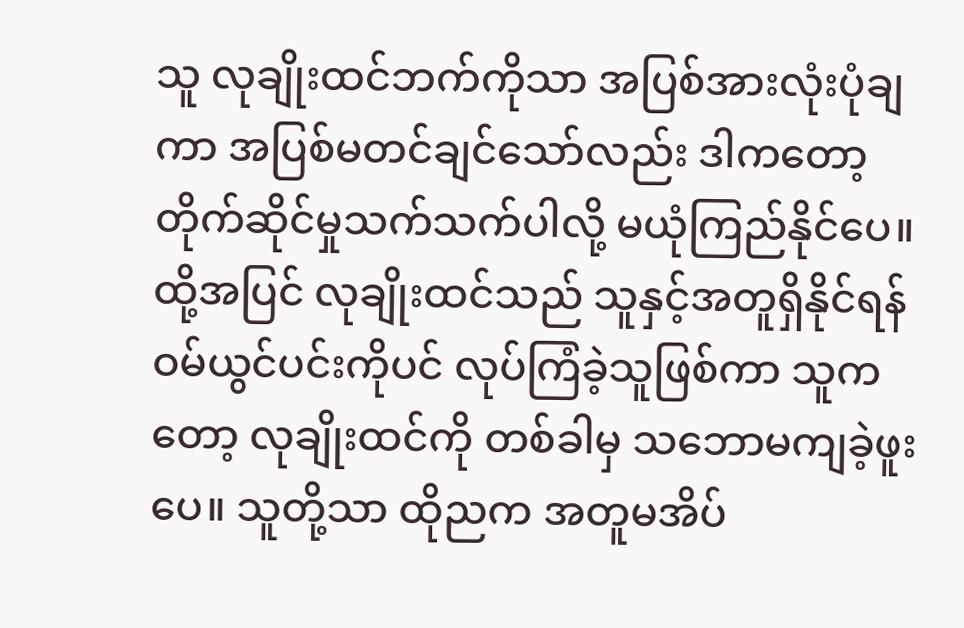သူ လုချိုးထင်ဘက်ကိုသာ အပြစ်အားလုံးပုံချကာ အပြစ်မတင်ချင်သော်လည်း ဒါကတော့ တိုက်ဆိုင်မှုသက်သက်ပါလို့ မယုံကြည်နိုင်ပေ။ ထို့အပြင် လုချိုးထင်သည် သူနှင့်အတူရှိနိုင်ရန် ဝမ်ယွင်ပင်းကိုပင် လုပ်ကြံခဲ့သူဖြစ်ကာ သူကတော့ လုချိုးထင်ကို တစ်ခါမှ သဘောမကျခဲ့ဖူးပေ။ သူတို့သာ ထိုညက အတူမအိပ်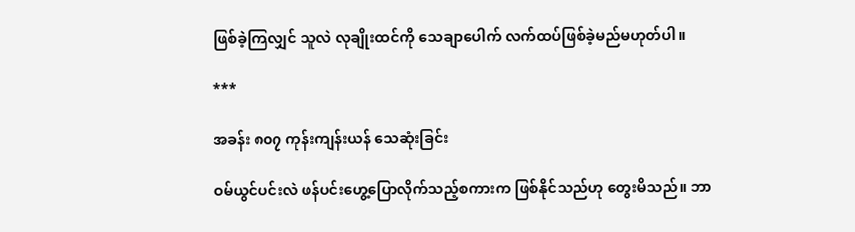ဖြစ်ခဲ့ကြလျှင် သူလဲ လုချိုးထင်ကို သေချာပေါက် လက်ထပ်ဖြစ်ခဲ့မည်မဟုတ်ပါ။

***

အခန်း ၈၀၇ ကုန်းကျန်းယန် သေဆုံးခြင်း

ဝမ်ယွင်ပင်းလဲ ဖန်ပင်းဟွေ့ပြောလိုက်သည့်စကားက ဖြစ်နိုင်သည်ဟု တွေးမိသည်။ ဘာ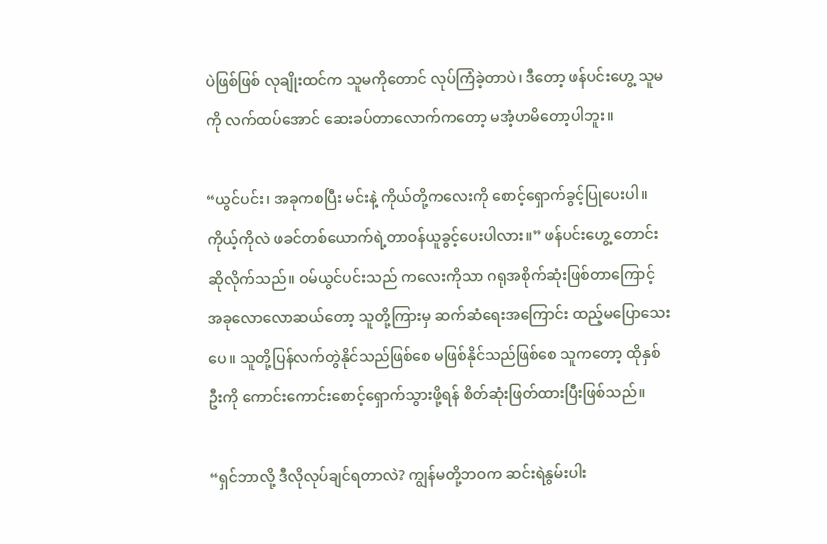ပဲဖြစ်ဖြစ် လုချိုးထင်က သူမကိုတောင် လုပ်ကြံခဲ့တာပဲ၊ ဒီတော့ ဖန်ပင်းဟွေ့ သူမကို လက်ထပ်အောင် ဆေးခပ်တာလောက်ကတော့ မအံ့ဟမိတော့ပါဘူး။

“ယွင်ပင်း၊ အခုကစပြီး မင်းနဲ့ ကိုယ်တို့ကလေးကို စောင့်ရှောက်ခွင့်ပြုပေးပါ။ ကိုယ့်ကိုလဲ ဖခင်တစ်ယောက်ရဲ့တာဝန်ယူခွင့်ပေးပါလား။” ဖန်ပင်းဟွေ့ တောင်းဆိုလိုက်သည်။ ဝမ်ယွင်ပင်းသည် ကလေးကိုသာ ဂရုအစိုက်ဆုံးဖြစ်တာကြောင့် အခုလောလောဆယ်တော့ သူတို့ကြားမှ ဆက်ဆံရေးအကြောင်း ထည့်မပြောသေးပေ။ သူတို့ပြန်လက်တွဲနိုင်သည်ဖြစ်စေ မဖြစ်နိုင်သည်ဖြစ်စေ သူကတော့ ထိုနှစ်ဦးကို ကောင်းကောင်းစောင့်ရှောက်သွားဖို့ရန် စိတ်ဆုံးဖြတ်ထားပြီးဖြစ်သည်။

“ရှင်ဘာလို့ ဒီလိုလုပ်ချင်ရတာလဲ? ကျွန်မတို့ဘဝက ဆင်းရဲနွမ်းပါး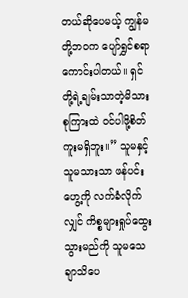တယ်ဆိုပေမယ့် ကျွန်မတို့ဘဝက ပျော်ရွှင်စရာကောင်းပါတယ်။ ရှင်တို့ရဲ့ချမ်းသာတဲ့မိသားစုကြားထဲ ဝင်ပါဖို့စိတ်ကူးမရှိဘူး။” သူမနှင့်သူမသားသာ ဖန်ပင်းဟွေ့ကို လက်ခံလိုက်လျှင် ကိစ္စများရှုပ်ထွေးသွားမည်ကို သူမသေချာသိပေ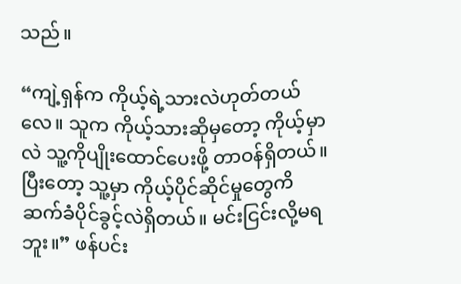သည်။

“ကျဲ့ရှန်က ကိုယ့်ရဲ့သားလဲဟုတ်တယ်လေ။ သူက ကိုယ့်သားဆိုမှတော့ ကိုယ့်မှာလဲ သူ့ကိုပျိုးထောင်ပေးဖို့ တာဝန်ရှိတယ်။ ပြီးတော့ သူ့မှာ ကိုယ့်ပိုင်ဆိုင်မှုတွေကိ ဆက်ခံပိုင်ခွင့်လဲရှိတယ်။ မင်းငြင်းလို့မရဘူး။” ဖန်ပင်း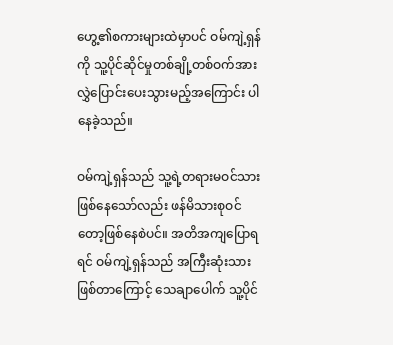ဟွေ့၏စကားများထဲမှာပင် ဝမ်ကျဲ့ရှန်ကို သူ့ပိုင်ဆိုင်မှုတစ်ချို့တစ်ဝက်အား လွှဲပြောင်းပေးသွားမည့်အကြောင်း ပါနေခဲ့သည်။

ဝမ်ကျဲ့ရှန်သည် သူ့ရဲ့တရားမဝင်သားဖြစ်နေသော်လည်း ဖန်မိသားစုဝင်တော့ဖြစ်နေစဲပင်။ အတိအကျပြောရရင် ဝမ်ကျဲ့ရှန်သည် အကြီးဆုံးသားဖြစ်တာကြောင့် သေချာပေါက် သူ့ပိုင်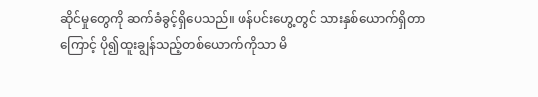ဆိုင်မှုတွေကို ဆက်ခံခွင့်ရှိပေသည်။ ဖန်ပင်းဟွေ့တွင် သားနှစ်ယောက်ရှိတာကြောင့် ပို၍ထူးချွန်သည့်တစ်ယောက်ကိုသာ မိ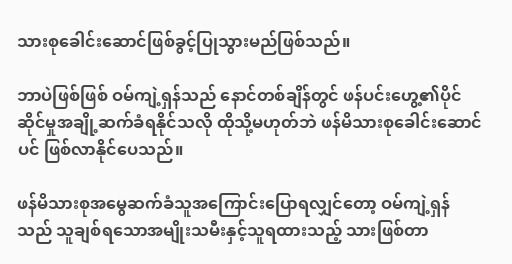သားစုခေါင်းဆောင်ဖြစ်ခွင့်ပြုသွားမည်ဖြစ်သည်။

ဘာပဲဖြစ်ဖြစ် ဝမ်ကျဲ့ရှန်သည် နောင်တစ်ချိန်တွင် ဖန်ပင်းဟွေ့၏ပိုင်ဆိုင်မှုအချို့ဆက်ခံရနိုင်သလို ထိုသို့မဟုတ်ဘဲ ဖန်မိသားစုခေါင်းဆောင်ပင် ဖြစ်လာနိုင်ပေသည်။

ဖန်မိသားစုအမွေဆက်ခံသူအကြောင်းပြောရလျှင်တော့ ဝမ်ကျဲ့ရှန်သည် သူချစ်ရသောအမျိုးသမီးနှင့်သူရထားသည့် သားဖြစ်တာ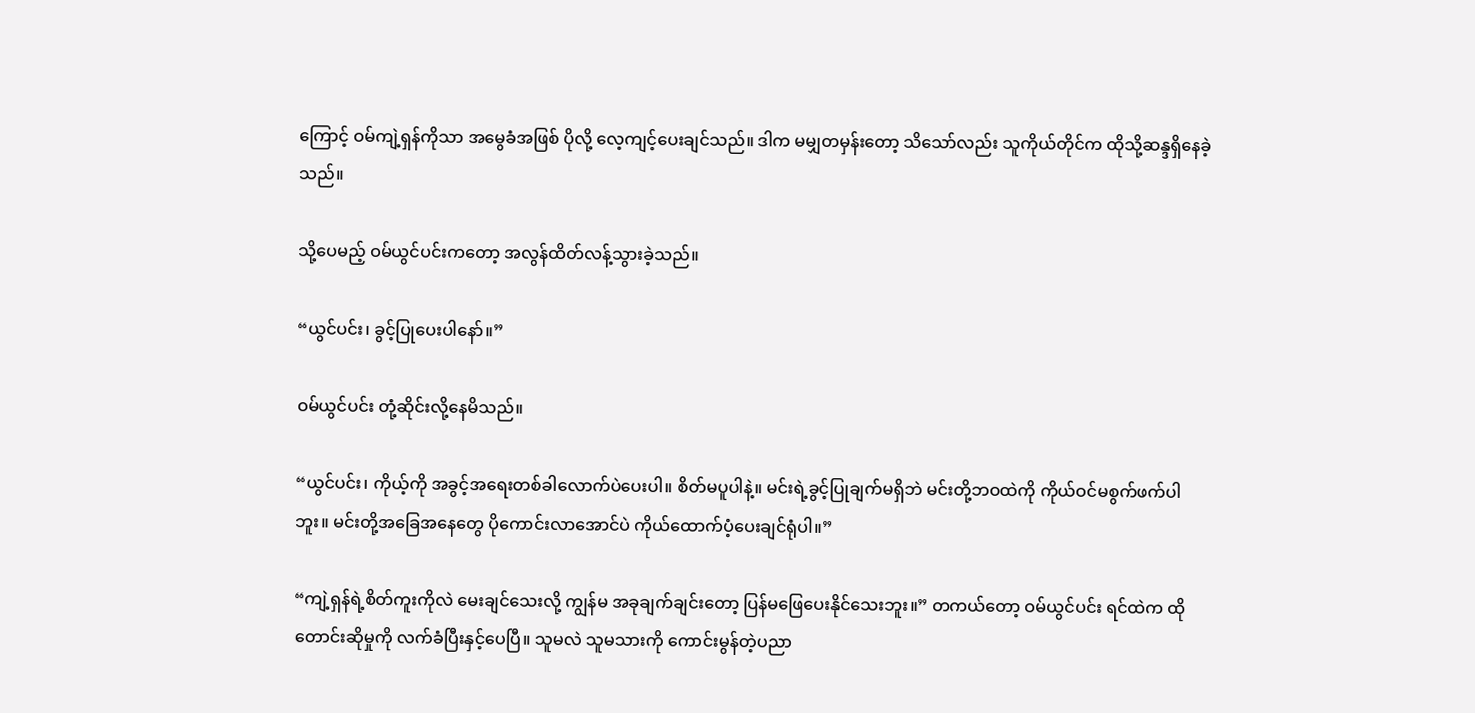ကြောင့် ဝမ်ကျဲ့ရှန်ကိုသာ အမွေခံအဖြစ် ပိုလို့ လေ့ကျင့်ပေးချင်သည်။ ဒါက မမျှတမှန်းတော့ သိသော်လည်း သူကိုယ်တိုင်က ထိုသို့ဆန္ဒရှိနေခဲ့သည်။

သို့ပေမည့် ဝမ်ယွင်ပင်းကတော့ အလွန်ထိတ်လန့်သွားခဲ့သည်။

“ယွင်ပင်း၊ ခွင့်ပြုပေးပါနော်။”

ဝမ်ယွင်ပင်း တုံ့ဆိုင်းလို့နေမိသည်။

“ယွင်ပင်း၊ ကိုယ့်ကို အခွင့်အရေးတစ်ခါလောက်ပဲပေးပါ။ စိတ်မပူပါနဲ့။ မင်းရဲ့ခွင့်ပြုချက်မရှိဘဲ မင်းတို့ဘဝထဲကို ကိုယ်ဝင်မစွက်ဖက်ပါဘူး။ မင်းတို့အခြေအနေတွေ ပိုကောင်းလာအောင်ပဲ ကိုယ်ထောက်ပံ့ပေးချင်ရုံပါ။”

“ကျဲ့ရှန်ရဲ့စိတ်ကူးကိုလဲ မေးချင်သေးလို့ ကျွန်မ အခုချက်ချင်းတော့ ပြန်မဖြေပေးနိုင်သေးဘူး။” တကယ်တော့ ဝမ်ယွင်ပင်း ရင်ထဲက ထိုတောင်းဆိုမှုကို လက်ခံပြီးနှင့်ပေပြီ။ သူမလဲ သူမသားကို ကောင်းမွန်တဲ့ပညာ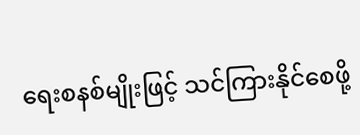ရေးစနစ်မျိုးဖြင့် သင်ကြားနိုင်စေဖို့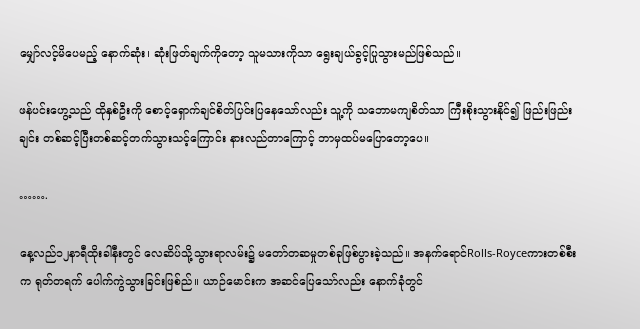မျှော်လင့်မိပေမည့် နောက်ဆုံး၊ ဆုံးဖြတ်ချက်ကိုတော့ သူမသားကိုသာ ရွေးချယ်ခွင့်ပြုသွားမည်ဖြစ်သည်။

ဖန်ပင်းဟွေ့သည် ထိုနှစ်ဦးကို စောင့်ရှောက်ချင်စိတ်ပြင်းပြနေသော်လည်း သူ့ကို သဘောမကျစိတ်သာ ကြီးစိုးသွားနိုင်၍ ဖြည်းဖြည်းချင်း တစ်ဆင့်ပြီးတစ်ဆင့်တက်သွားသင့်ကြောင်း နားလည်တာကြောင့် ဘာမှထပ်မပြောတော့ပေ။

…….

နေ့လည်၁၂နာရီထိုးခါနီးတွင် လေဆိပ်သို့သွားရာလမ်း၌ မတော်တဆမှုတစ်ခုဖြစ်ပွားခဲ့သည်။ အနက်ရောင်Rolls-Royceကားတစ်စီးက ရုတ်တရက် ပေါက်ကွဲသွားခြင်းဖြစ်ည်။ ယာဉ်မောင်းက အဆင်ပြေသော်လည်း နောက်ခုံတွင်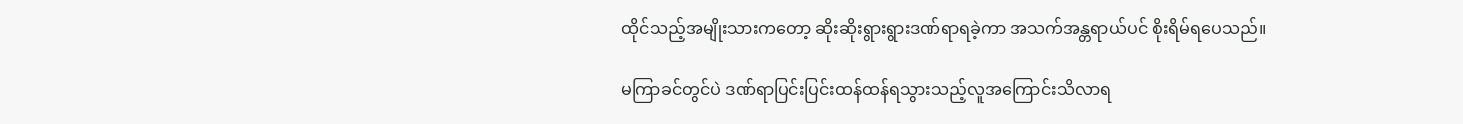ထိုင်သည့်အမျိုးသားကတော့ ဆိုးဆိုးရွားရွားဒဏ်ရာရခဲ့ကာ အသက်အန္တရာယ်ပင် စိုးရိမ်ရပေသည်။

မကြာခင်တွင်ပဲ ဒဏ်ရာပြင်းပြင်းထန်ထန်ရသွားသည့်လူအကြောင်းသိလာရ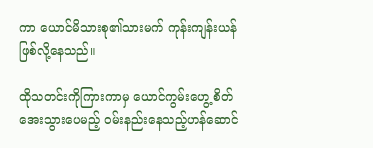ကာ ယောင်မိသားစု၏သားမက် ကုန်းကျန်းယန်ဖြစ်လို့နေသည်။

ထိုသတင်းကိုကြားကာမှ ယောင်ကွမ်းဟွေ့ စိတ်အေးသွားပေမည့် ဝမ်းနည်းနေသည့်ဟန်ဆောင်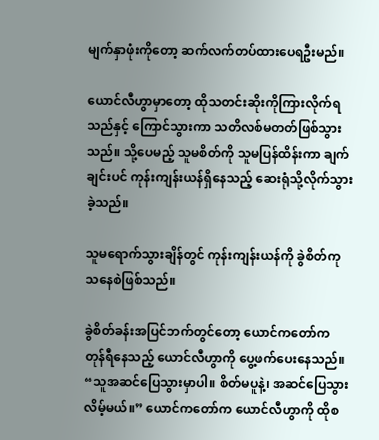မျက်နှာဖုံးကိုတော့ ဆက်လက်တပ်ထားပေရဦးမည်။

ယောင်လီဟွာမှာတော့ ထိုသတင်းဆိုးကိုကြားလိုက်ရသည်နှင့် ကြောင်သွားကာ သတိလစ်မတတ်ဖြစ်သွားသည်။ သို့ပေမည့် သူမစိတ်ကို သူမပြန်ထိန်းကာ ချက်ချင်းပင် ကုန်းကျန်းယန်ရှိနေသည့် ဆေးရုံသို့လိုက်သွားခဲ့သည်။

သူမရောက်သွားချိန်တွင် ကုန်းကျန်းယန်ကို ခွဲစိတ်ကုသနေစဲဖြစ်သည်။

ခွဲစိတ်ခန်းအပြင်ဘက်တွင်တော့ ယောင်ကတော်က တုန်ရီနေသည့် ယောင်လီဟွာကို ပွေ့ဖက်ပေးနေသည်။ “သူအဆင်ပြေသွားမှာပါ။ စိတ်မပူနဲ့၊ အဆင်ပြေသွားလိမ့်မယ်။” ယောင်ကတော်က ယောင်လီဟွာကို ထိုစ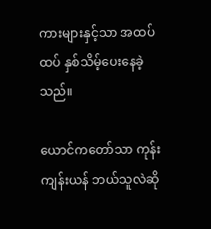ကားများနှင့်သာ အထပ်ထပ် နှစ်သိမ့်ပေးနေခဲ့သည်။

ယောင်ကတော်သာ ကုန်းကျန်းယန် ဘယ်သူလဲဆို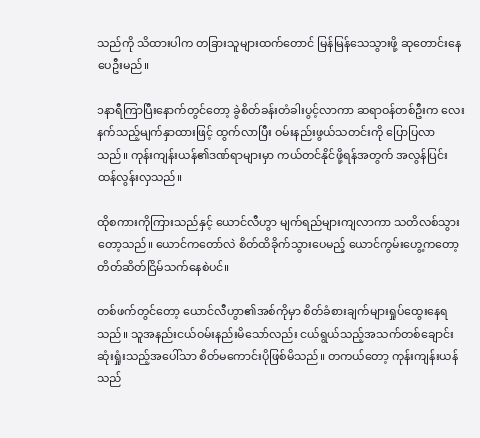သည်ကို သိထားပါက တခြားသူများထက်တောင် မြန်မြန်သေသွားဖို့ ဆုတောင်းနေပေဦးမည်။

၁နာရီကြာပြီးနောက်တွင်တော့ ခွဲစိတ်ခန်းတံခါးပွင့်လာကာ ဆရာဝန်တစ်ဦးက လေးနက်သည့်မျက်နှာထားဖြင့် ထွက်လာပြီး ဝမ်းနည်းဖွယ်သတင်းကို ပြောပြလာသည်။ ကုန်းကျန်းယန်၏ဒဏ်ရာများမှာ ကယ်တင်နိုင်ဖို့ရန်အတွက် အလွန်ပြင်းထန်လွန်းလှသည်။

ထိုစကားကိုကြားသည်နှင့် ယောင်လီဟွာ မျက်ရည်များကျလာကာ သတိလစ်သွားတော့သည်။ ယောင်ကတော်လဲ စိတ်ထိခိုက်သွားပေမည့် ယောင်ကွမ်းဟွေ့ကတော့ တိတ်ဆိတ်ငြိမ်သက်နေစဲပင်။

တစ်ဖက်တွင်တော့ ယောင်လီဟွာ၏အစ်ကိုမှာ စိတ်ခံစားချက်များရှုပ်ထွေးနေရသည်။ သူအနည်းငယ်ဝမ်းနည်းမိသော်လည်း ငယ်ရွယ်သည့်အသက်တစ်ချောင်း ဆုံးရှုံးသည့်အပေါ်သာ စိတ်မကောင်းပိုဖြစ်မိသည်။ တကယ်တော့ ကုန်းကျန်းယန်သည်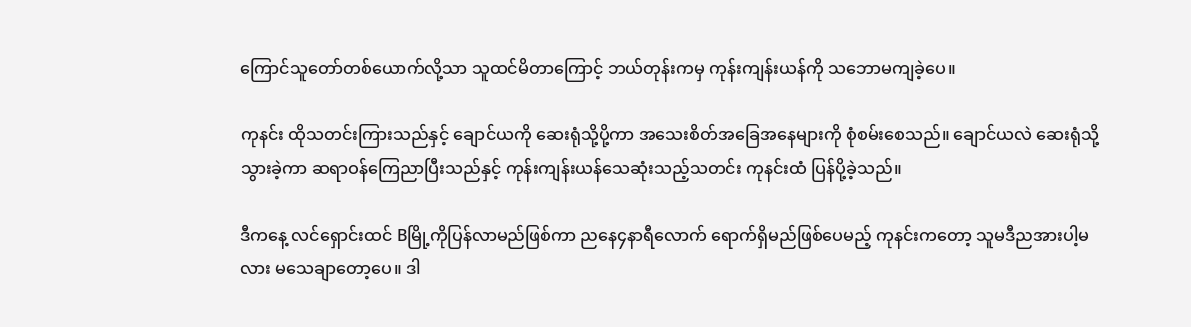ကြောင်သူတော်တစ်ယောက်လို့သာ သူထင်မိတာကြောင့် ဘယ်တုန်းကမှ ကုန်းကျန်းယန်ကို သဘောမကျခဲ့ပေ။

ကုနင်း ထိုသတင်းကြားသည်နှင့် ချောင်ယကို ဆေးရုံသို့ပို့ကာ အသေးစိတ်အခြေအနေများကို စုံစမ်းစေသည်။ ချောင်ယလဲ ဆေးရုံသို့သွားခဲ့ကာ ဆရာဝန်ကြေညာပြီးသည်နှင့် ကုန်းကျန်းယန်သေဆုံးသည့်သတင်း ကုနင်းထံ ပြန်ပို့ခဲ့သည်။

ဒီကနေ့ လင်ရှောင်းထင် Bမြို့ကိုပြန်လာမည်ဖြစ်ကာ ညနေ၄နာရီလောက် ရောက်ရှိမည်ဖြစ်ပေမည့် ကုနင်းကတော့ သူမဒီညအားပါ့မလား မသေချာတော့ပေ။ ဒါ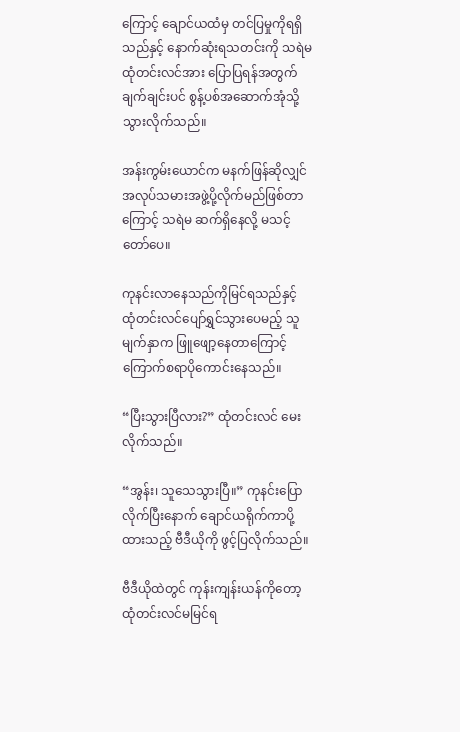ကြောင့် ချောင်ယထံမှ တင်ပြမှုကိုရရှိသည်နှင့် နောက်ဆုံးရသတင်းကို သရဲမထုံတင်းလင်အား ပြောပြရန်အတွက် ချက်ချင်းပင် စွန့်ပစ်အဆောက်အုံသို့သွားလိုက်သည်။

အန်းကွမ်းယောင်က မနက်ဖြန်ဆိုလျှင် အလုပ်သမားအဖွဲ့ပို့လိုက်မည်ဖြစ်တာကြောင့် သရဲမ ဆက်ရှိနေလို့ မသင့်တော်ပေ။

ကုနင်းလာနေသည်ကိုမြင်ရသည်နှင့် ထုံတင်းလင်ပျော်ရွှင်သွားပေမည့် သူမျက်နှာက ဖြူဖျော့နေတာကြောင့် ကြောက်စရာပိုကောင်းနေသည်။

“ပြီးသွားပြီလား?” ထုံတင်းလင် မေးလိုက်သည်။

“အွန်း၊ သူသေသွားပြီ။” ကုနင်းပြောလိုက်ပြီးနောက် ချောင်ယရိုက်ကာပို့ထားသည့် ဗီဒီယိုကို ဖွင့်ပြလိုက်သည်။

ဗီဒီယိုထဲတွင် ကုန်းကျန်းယန်ကိုတော့ ထုံတင်းလင်မမြင်ရ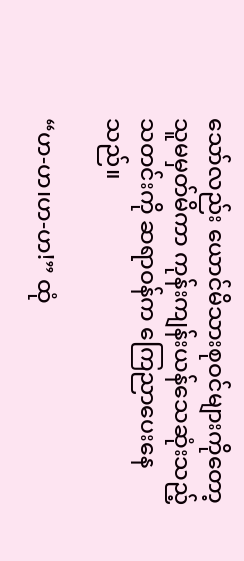သော်လည်း ယောင်မိသားစုဝင်များကိုတော့ သူမမှတ်မိကာ ကုန်းကျန်းယန်သေဆုံးသည့်သတင်းကို ဆရာဝန်က ကြေညာပေးနေသည်။

“ဟ-ဟ၊ဟ-ဟ!” ထုံ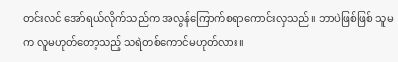တင်းလင် အော်ရယ်လိုက်သည်က အလွန်ကြောက်စရာကောင်းလှသည်။ ဘာပဲဖြစ်ဖြစ် သူမက လူမဟုတ်တော့သည့် သရဲတစ်ကောင်မဟုတ်လား။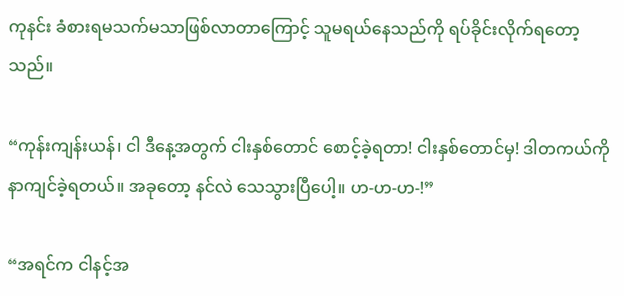ကုနင်း ခံစားရမသက်မသာဖြစ်လာတာကြောင့် သူမရယ်နေသည်ကို ရပ်ခိုင်းလိုက်ရတော့သည်။

“ကုန်းကျန်းယန်၊ ငါ ဒီနေ့အတွက် ငါးနှစ်တောင် စောင့်ခဲ့ရတာ! ငါးနှစ်တောင်မှ! ဒါတကယ်ကို နာကျင်ခဲ့ရတယ်။ အခုတော့ နင်လဲ သေသွားပြီပေါ့။ ဟ-ဟ-ဟ-!”

“အရင်က ငါနင့်အ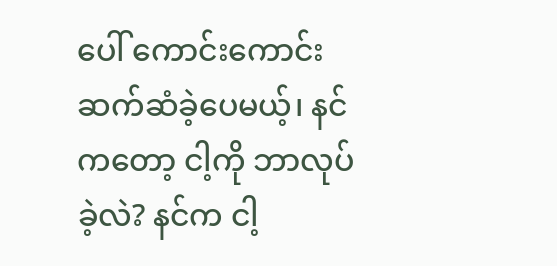ပေါ် ကောင်းကောင်းဆက်ဆံခဲ့ပေမယ့်၊ နင်ကတော့ ငါ့ကို ဘာလုပ်ခဲ့လဲ? နင်က ငါ့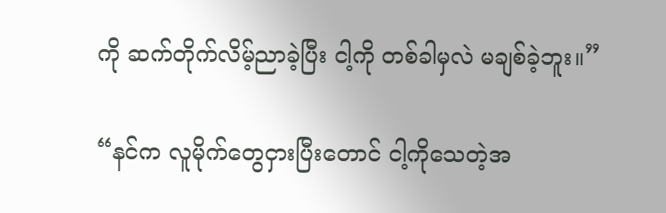ကို ဆက်တိုက်လိမ့်ညာခဲ့ပြီး ငါ့ကို တစ်ခါမှလဲ မချစ်ခဲ့ဘူး။”

“နင်က လူမိုက်တွေငှားပြီးတောင် ငါ့ကိုသေတဲ့အ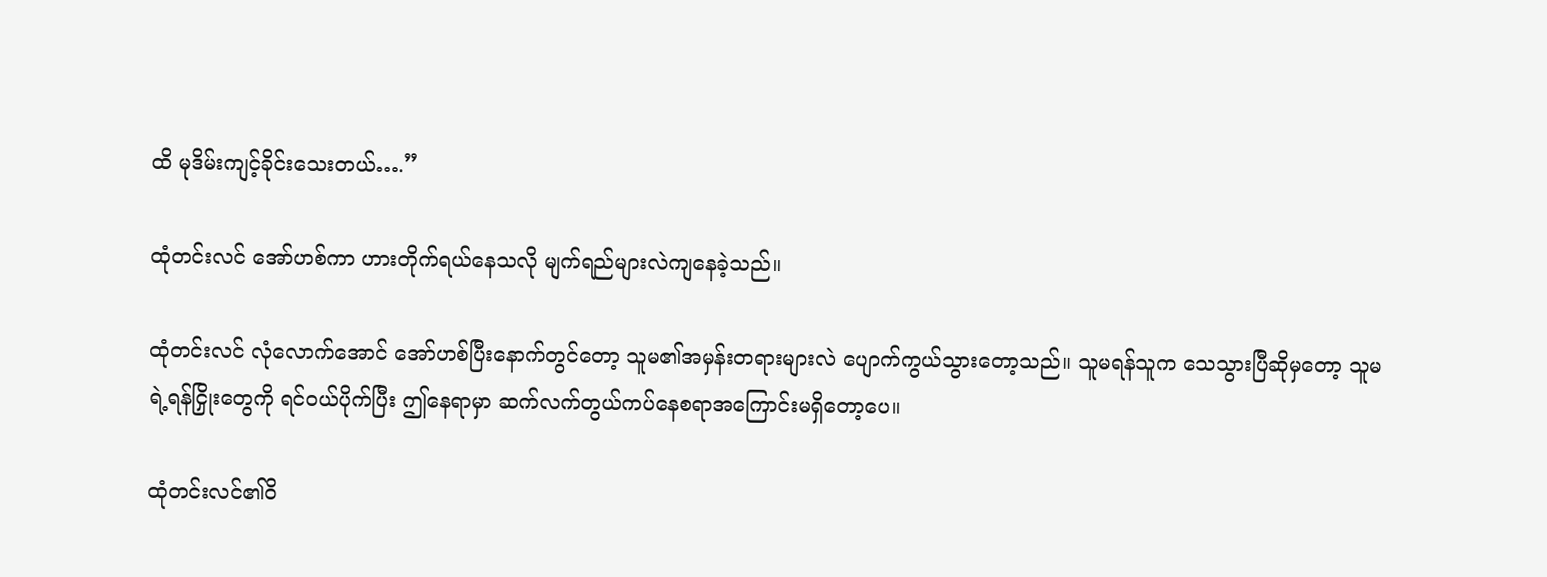ထိ မုဒိမ်းကျင့်ခိုင်းသေးတယ်….”

ထုံတင်းလင် အော်ဟစ်ကာ ဟားတိုက်ရယ်နေသလို မျက်ရည်များလဲကျနေခဲ့သည်။

ထုံတင်းလင် လုံလောက်အောင် အော်ဟစ်ပြီးနောက်တွင်တော့ သူမ၏အမှန်းတရားများလဲ ပျောက်ကွယ်သွားတော့သည်။ သူမရန်သူက သေသွားပြီဆိုမှတော့ သူမရဲ့ရန်ငြှိုးတွေကို ရင်ဝယ်ပိုက်ပြီး ဤနေရာမှာ ဆက်လက်တွယ်ကပ်နေစရာအကြောင်းမရှိတော့ပေ။

ထုံတင်းလင်၏ဝိ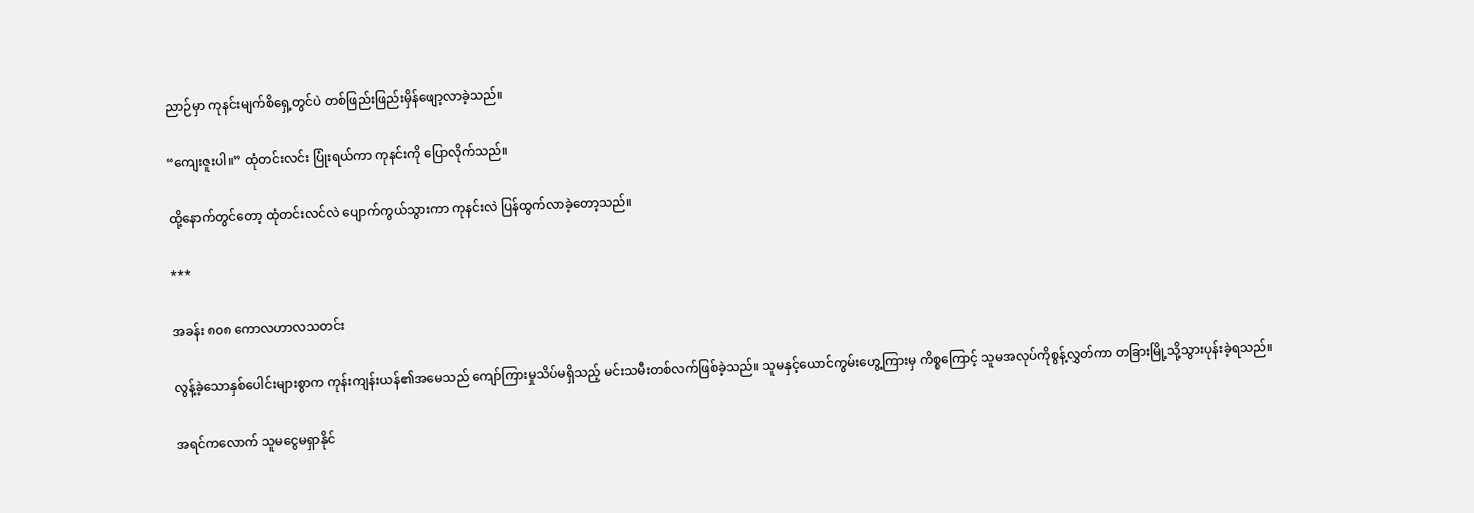ညာဉ်မှာ ကုနင်းမျက်စိရှေ့တွင်ပဲ တစ်ဖြည်းဖြည်းမှိန်ဖျော့လာခဲ့သည်။

“ကျေးဇူးပါ။” ထုံတင်းလင်း ပြုံးရယ်ကာ ကုနင်းကို ပြောလိုက်သည်။

ထို့နောက်တွင်တော့ ထုံတင်းလင်လဲ ပျောက်ကွယ်သွားကာ ကုနင်းလဲ ပြန်ထွက်လာခဲ့တော့သည်။

***

အခန်း ၈၀၈ ကောလဟာလသတင်း

လွန့်ခဲ့သောနှစ်ပေါင်းများစွာက ကုန်းကျန်းယန်၏အမေသည် ကျော်ကြားမှုသိပ်မရှိသည့် မင်းသမီးတစ်လက်ဖြစ်ခဲ့သည်။ သူမနှင့်ယောင်ကွမ်းဟွေ့ကြားမှ ကိစ္စကြောင့် သူမအလုပ်ကိုစွန့်လွှတ်ကာ တခြားမြို့သို့သွားပုန်းခဲ့ရသည်။

အရင်ကလောက် သူမငွေမရှာနိုင်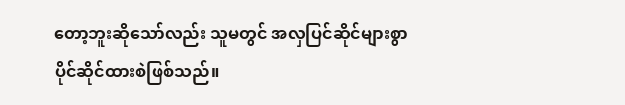တော့ဘူးဆိုသော်လည်း သူမတွင် အလှပြင်ဆိုင်များစွာ ပိုင်ဆိုင်ထားစဲဖြစ်သည်။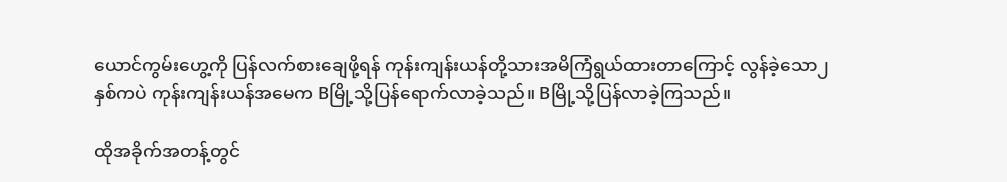ယောင်ကွမ်းဟွေ့ကို ပြန်လက်စားချေဖို့ရန် ကုန်းကျန်းယန်တို့သားအမိကြံရွယ်ထားတာကြောင့် လွန်ခဲ့သော၂နှစ်ကပဲ ကုန်းကျန်းယန်အမေက Bမြို့သို့ပြန်ရောက်လာခဲ့သည်။ Bမြို့သို့ပြန်လာခဲ့ကြသည်။

ထိုအခိုက်အတန့်တွင်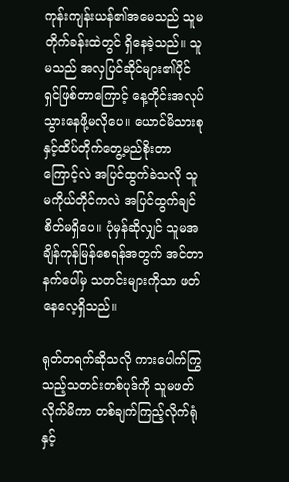ကုန်းကျန်းယန်၏အမေသည် သူမတိုက်ခန်းထဲတွင် ရှိနေခဲ့သည်။ သူမသည် အလှပြင်ဆိုင်များ၏ပိုင်ရှင်ဖြစ်တာကြောင့် နေ့တိုင်းအလုပ်သွားနေဖို့မလိုပေ။ ယောင်မိသားစုနှင့်ထိပ်တိုက်တွေ့မည်စိုးတာကြောင့်လဲ အပြင်ထွက်ခဲသလို သူမကိုယ်တိုင်ကလဲ အပြင်ထွက်ချင်စိတ်မရှိပေ။ ပုံမှန်ဆိုလျှင် သူမအချိန်ကုန်မြန်စေရန်အတွက် အင်တာနက်ပေါ်မှ သတင်းများကိုသာ ဖတ်နေလေ့ရှိသည်။

ရုတ်တရက်ဆိုသလို ကားပေါက်ကြွသည့်သတင်းတစ်ပုဒ်ကို သူမဖတ်လိုက်မိကာ တစ်ချက်ကြည့်လိုက်ရုံနှင့်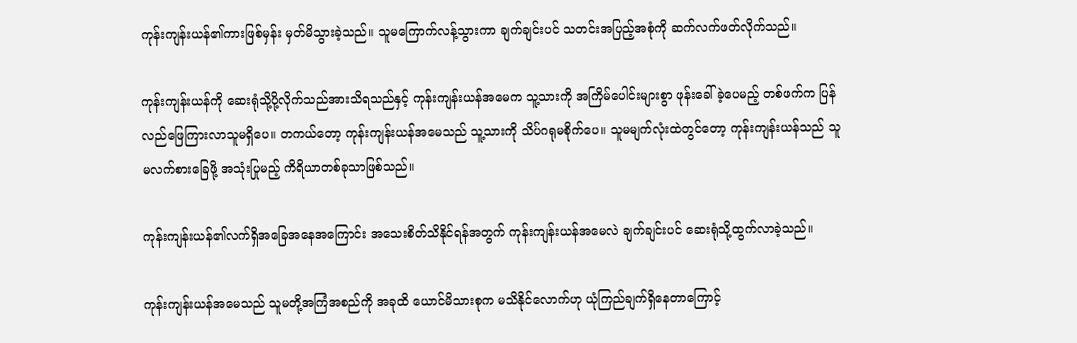ကုန်းကျန်းယန်၏ကားဖြစ်မှန်း မှတ်မိသွားခဲ့သည်။ သူမကြောက်လန့်သွားကာ ချက်ချင်းပင် သတင်းအပြည့်အစုံကို ဆက်လက်ဖတ်လိုက်သည်။

ကုန်းကျန်းယန်ကို ဆေးရုံသို့ပို့လိုက်သည်အားသိရသည်နှင့် ကုန်းကျန်းယန်အမေက သူ့သားကို အကြိမ်ပေါင်းများစွာ ဖုန်းခေါ်ခဲ့ပေမည့် တစ်ဖက်က ပြန်လည်ဖြေကြားလာသူမရှိပေ။ တကယ်တော့ ကုန်းကျန်းယန်အမေသည် သူ့သားကို သိပ်ဂရုမစိုက်ပေ။ သူမမျက်လုံးထဲတွင်တော့ ကုန်းကျန်းယန်သည် သူမလက်စားခြေဖို့ အသုံးပြုမည့် ကိရိယာတစ်ခုသာဖြစ်သည်။

ကုန်းကျန်းယန်၏လက်ရှိအခြေအနေအကြောင်း အသေးစိတ်သိနိုင်ရန်အတွက် ကုန်းကျန်းယန်အမေလဲ ချက်ချင်းပင် ဆေးရုံသို့ထွက်လာခဲ့သည်။

ကုန်းကျန်းယန်အမေသည် သူမတို့အကြံအစည်ကို အခုထိ ယောင်မိသားစုက မသိနိုင်လောက်ဟု ယုံကြည်ချက်ရှိနေတာကြောင့်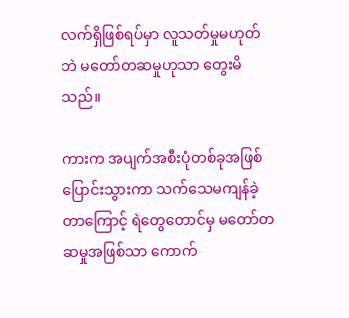လက်ရှိဖြစ်ရပ်မှာ လူသတ်မှုမဟုတ်ဘဲ မတော်တဆမှုဟုသာ တွေးမိသည်။

ကားက အပျက်အစီးပုံတစ်ခုအဖြစ်ပြောင်းသွားကာ သက်သေမကျန်ခဲ့တာကြောင့် ရဲတွေတောင်မှ မတော်တဆမှုအဖြစ်သာ ကောက်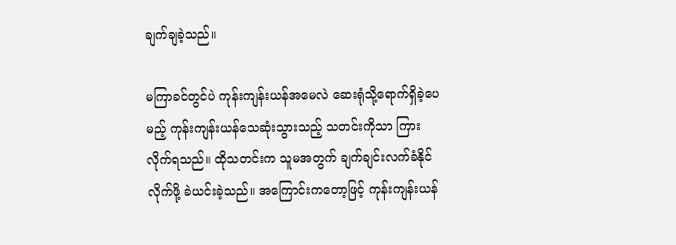ချက်ချခဲ့သည်။

မကြာခင်တွင်ပဲ ကုန်းကျန်းယန်အမေလဲ ဆေးရုံသို့ရောက်ရှိခဲ့ပေမည့် ကုန်းကျန်းယန်သေဆုံးသွားသည့် သတင်းကိုသာ ကြားလိုက်ရသည်။ ထိုသတင်းက သူမအတွက် ချက်ချင်းလက်ခံနိုင်လိုက်ဖို့ ခဲယင်းခဲ့သည်။ အကြောင်းကတော့ဖြင့် ကုန်းကျန်းယန်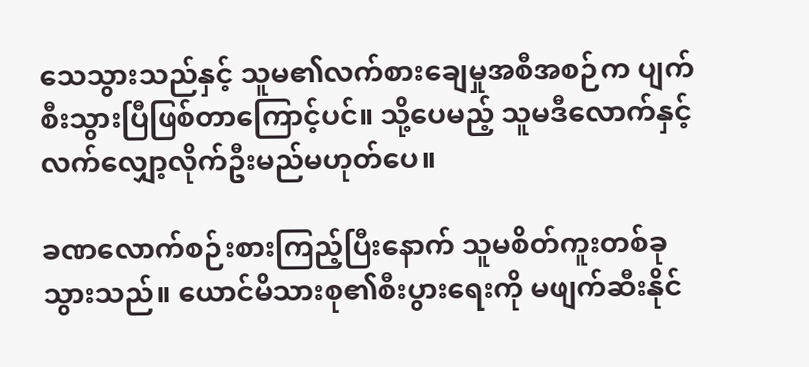သေသွားသည်နှင့် သူမ၏လက်စားချေမှုအစီအစဉ်က ပျက်စီးသွားပြီဖြစ်တာကြောင့်ပင်။ သို့ပေမည့် သူမဒီလောက်နှင့်လက်လျှော့လိုက်ဦးမည်မဟုတ်ပေ။

ခဏလောက်စဉ်းစားကြည့်ပြီးနောက် သူမစိတ်ကူးတစ်ခုသွားသည်။ ယောင်မိသားစု၏စီးပွားရေးကို မဖျက်ဆီးနိုင်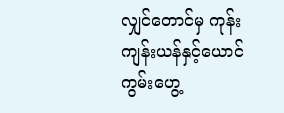လျှင်တောင်မှ ကုန်းကျန်းယန်နှင့်ယောင်ကွမ်းဟွေ့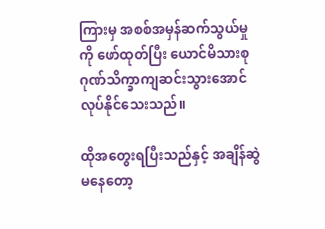ကြားမှ အစစ်အမှန်ဆက်သွယ်မှုကို ဖော်ထုတ်ပြီး ယောင်မိသားစုဂုဏ်သိက္ခာကျဆင်းသွားအောင် လုပ်နိုင်သေးသည်။

ထိုအတွေးရပြီးသည်နှင့် အချိန်ဆွဲမနေတော့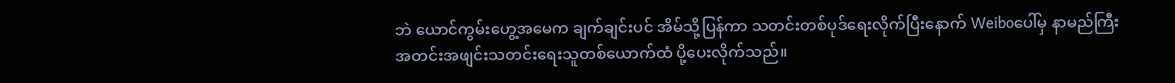ဘဲ ယောင်ကွမ်းဟွေ့အမေက ချက်ချင်းပင် အိမ်သို့ပြန်ကာ သတင်းတစ်ပုဒ်ရေးလိုက်ပြီးနောက် Weiboပေါ်မှ နာမည်ကြီးအတင်းအဖျင်းသတင်းရေးသူတစ်ယောက်ထံ ပို့ပေးလိုက်သည်။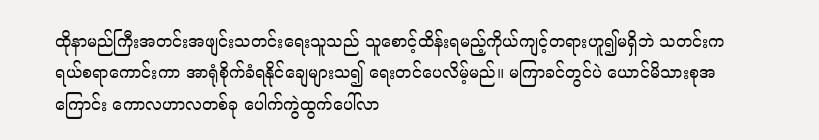ထိုနာမည်ကြီးအတင်းအဖျင်းသတင်းရေးသူသည် သူစောင့်ထိန်းရမည့်ကိုယ်ကျင့်တရားဟူ၍မရှိဘဲ သတင်းက ရယ်စရာကောင်းကာ အာရုံစိုက်ခံရနိုင်ချေများသ၍ ရေးတင်ပေလိမ့်မည်။ မကြာခင်တွင်ပဲ ယောင်မိသားစုအကြောင်း ကောလဟာလတစ်ခု ပေါက်ကွဲထွက်ပေါ်လာ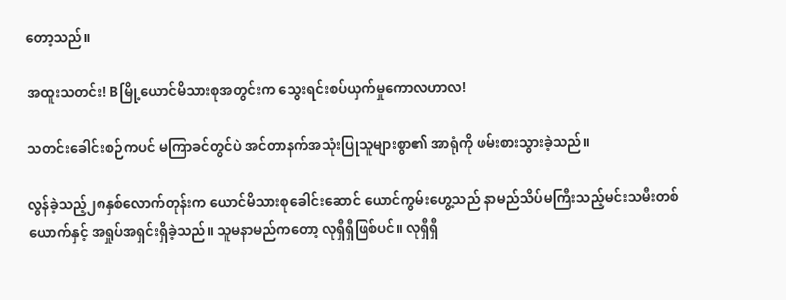တော့သည်။

အထူးသတင်း! Bမြို့ယောင်မိသားစုအတွင်းက သွေးရင်းစပ်ယှက်မှုကောလဟာလ!

သတင်းခေါင်းစဉ်ကပင် မကြာခင်တွင်ပဲ အင်တာနက်အသုံးပြုသူများစွာ၏ အာရုံကို ဖမ်းစားသွားခဲ့သည်။

လွန်ခဲ့သည့်၂၈နှစ်လောက်တုန်းက ယောင်မိသားစုခေါင်းဆောင် ယောင်ကွမ်းဟွေ့သည် နာမည်သိပ်မကြီးသည့်မင်းသမီးတစ်ယောက်နှင့် အရှုပ်အရှင်းရှိခဲ့သည်။ သူမနာမည်ကတော့ လုရှီရှီဖြစ်ပင်။ လုရှီရှီ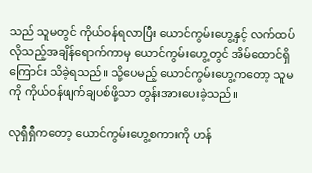သည် သူမတွင် ကိုယ်ဝန်ရလာပြီး ယောင်ကွမ်းဟွေ့နှင့် လက်ထပ်လိုသည့်အချိန်ရောက်ကာမှ ယောင်ကွမ်းဟွေ့တွင် အိမ်ထောင်ရှိကြောင်း သိခဲ့ရသည်။ သို့ပေမည့် ယောင်ကွမ်းဟွေ့ကတော့ သူမကို ကိုယ်ဝန်ဖျက်ချပစ်ဖို့သာ တွန်းအားပေးခဲ့သည်။

လုရှီရှီကတော့ ယောင်ကွမ်းဟွေ့စကားကို ဟန်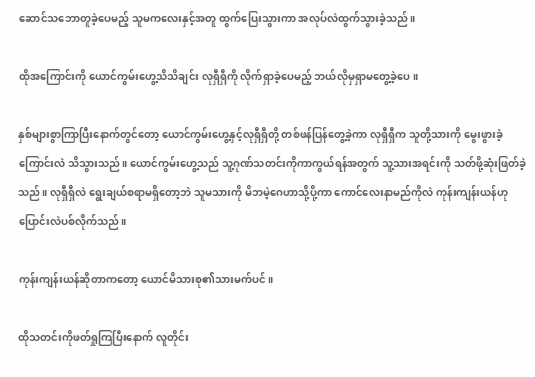ဆောင်သဘောတူခဲ့ပေမည့် သူမကလေးနှင့်အတူ ထွက်ပြေးသွားကာ အလုပ်လဲထွက်သွားခဲ့သည်။

ထိုအကြောင်းကို ယောင်ကွမ်းဟွေ့သိသိချင်း လုရှီရှီကို လိုက်ရှာခဲ့ပေမည့် ဘယ်လိုမှရှာမတွေ့ခဲ့ပေ။

နှစ်များစွာကြာပြီးနောက်တွင်တော့ ယောင်ကွမ်းဟွေ့နှင့်လုရှီရှီတို့ တစ်ဖန်ပြန်တွေ့ခဲ့ကာ လုရှီရှီက သူတို့သားကို မွေးဖွားခဲ့ကြောင်းလဲ သိသွားသည်။ ယောင်ကွမ်းဟွေ့သည် သူ့ဂုဏ်သတင်းကိုကာကွယ်ရန်အတွက် သူ့သားအရင်းကို သတ်ဖို့ဆုံးဖြတ်ခဲ့သည်။ လုရှီရှီလဲ ရွေးချယ်စရာမရှိတော့ဘဲ သူမသားကို မိဘမဲ့ဂေဟာသို့ပို့ကာ ကောင်လေးနာမည်ကိုလဲ ကုန်းကျန်းယန်ဟု ပြောင်းလဲပစ်လိုက်သည်။

ကုန်းကျန်းယန်ဆိုတာကတော့ ယောင်မိသားစု၏သားမက်ပင်။

ထိုသတင်းကိုဖတ်ရှုကြပြီးနောက် လူတိုင်း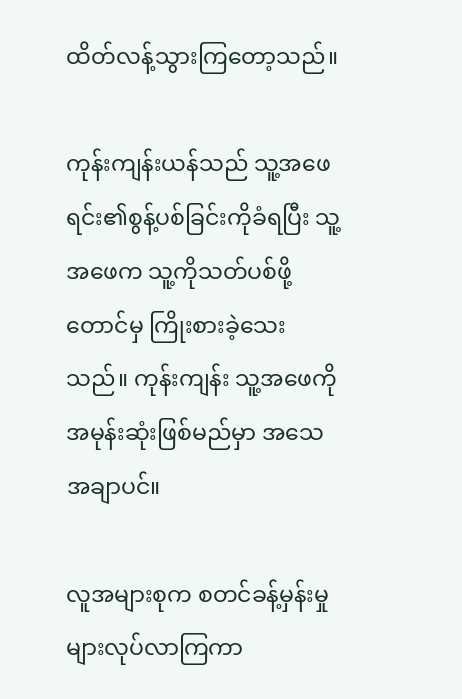ထိတ်လန့်သွားကြတော့သည်။

ကုန်းကျန်းယန်သည် သူ့အဖေရင်း၏စွန့်ပစ်ခြင်းကိုခံရပြီး သူ့အဖေက သူ့ကိုသတ်ပစ်ဖို့တောင်မှ ကြိုးစားခဲ့သေးသည်။ ကုန်းကျန်း သူ့အဖေကို အမုန်းဆုံးဖြစ်မည်မှာ အသေအချာပင်။

လူအများစုက စတင်ခန့်မှန်းမှုများလုပ်လာကြကာ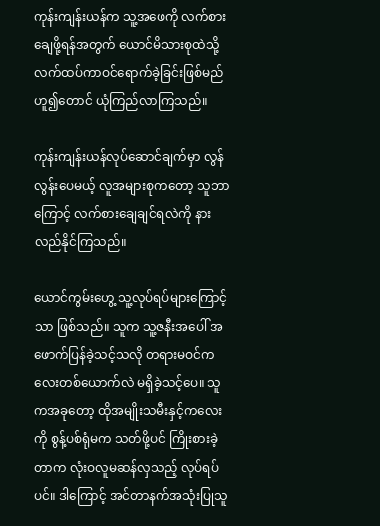ကုန်းကျန်းယန်က သူ့အဖေကို လက်စားချေဖို့ရန်အတွက် ယောင်မိသားစုထဲသို့ လက်ထပ်ကာဝင်ရောက်ခဲ့ခြင်းဖြစ်မည်ဟူ၍တောင် ယုံကြည်လာကြသည်။

ကုန်းကျန်းယန်လုပ်ဆောင်ချက်မှာ လွန်လွန်းပေမယ့် လူအများစုကတော့ သူဘာကြောင့် လက်စားချေချင်ရလဲကို နားလည်နိုင်ကြသည်။

ယောင်ကွမ်းဟွေ့ သူ့လုပ်ရပ်များကြောင့်သာ ဖြစ်သည်။ သူက သူ့ဇနီးအပေါ် အဖောက်ပြန်ခဲ့သင့်သလို တရားမဝင်ကလေးတစ်ယောက်လဲ မရှိခဲ့သင့်ပေ။ သူကအခုတော့ ထိုအမျိုးသမီးနှင့်ကလေးကို စွန့်ပစ်ရုံမက သတ်ဖို့ပင် ကြိုးစားခဲ့တာက လုံးဝလူမဆန်လှသည့် လုပ်ရပ်ပင်။ ဒါကြောင့် အင်တာနက်အသုံးပြုသူ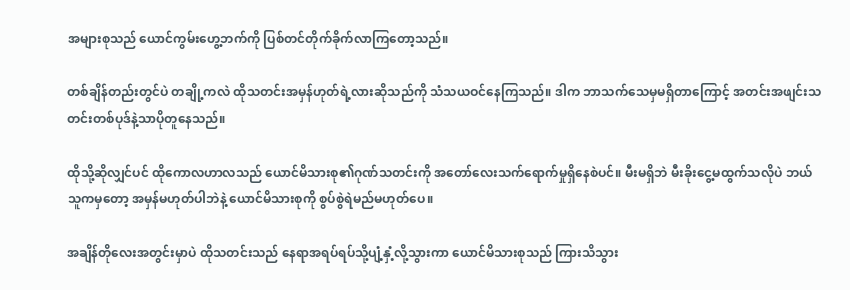အများစုသည် ယောင်ကွမ်းဟွေ့ဘက်ကို ပြစ်တင်တိုက်ခိုက်လာကြတော့သည်။

တစ်ချိန်တည်းတွင်ပဲ တချို့ကလဲ ထိုသတင်းအမှန်ဟုတ်ရဲ့လားဆိုသည်ကို သံသယဝင်နေကြသည်။ ဒါက ဘာသက်သေမှမရှိတာကြောင့် အတင်းအဖျင်းသတင်းတစ်ပုဒ်နဲ့သာပိုတူနေသည်။

ထိုသို့ဆိုလျှင်ပင် ထိုကောလဟာလသည် ယောင်မိသားစု၏ဂုဏ်သတင်းကို အတော်လေးသက်ရောက်မှုရှိနေစဲပင်။ မီးမရှိဘဲ မီးခိုးငွေ့မထွက်သလိုပဲ ဘယ်သူကမှတော့ အမှန်မဟုတ်ပါဘဲနဲ့ ယောင်မိသားစုကို စွပ်စွဲရဲမည်မဟုတ်ပေ။

အချိန်တိုလေးအတွင်းမှာပဲ ထိုသတင်းသည် နေရာအရပ်ရပ်သို့ပျံ့နှံ့လို့သွားကာ ယောင်မိသားစုသည် ကြားသိသွား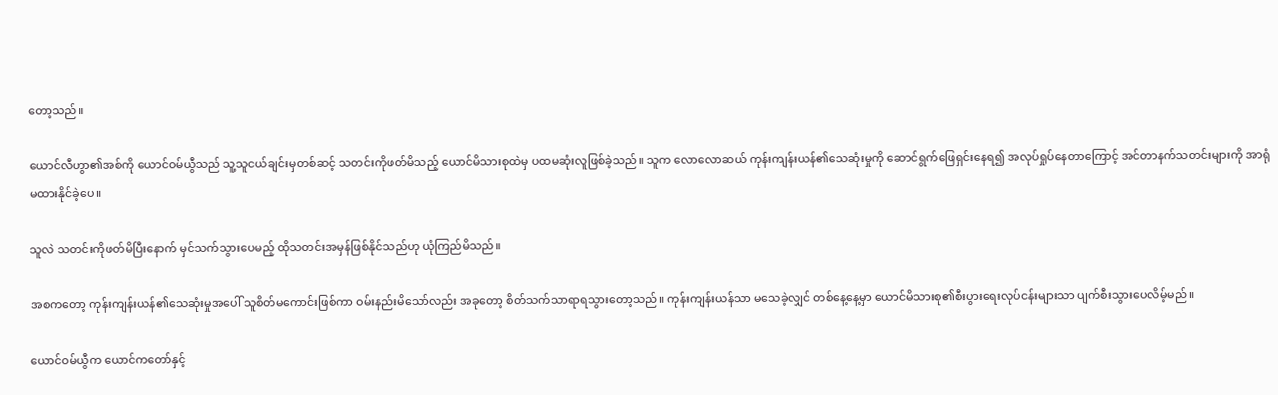တော့သည်။

ယောင်လီဟွာ၏အစ်ကို ယောင်ဝမ်ယွီသည် သူ့သူငယ်ချင်းမှတစ်ဆင့် သတင်းကိုဖတ်မိသည့် ယောင်မိသားစုထဲမှ ပထမဆုံးလူဖြစ်ခဲ့သည်။ သူက လောလောဆယ် ကုန်းကျန်းယန်၏သေဆုံးမှုကို ဆောင်ရွက်ဖြေရှင်းနေရ၍ အလုပ်ရှုပ်နေတာကြောင့် အင်တာနက်သတင်းများကို အာရုံမထားနိုင်ခဲ့ပေ။

သူလဲ သတင်းကိုဖတ်မိပြီးနောက် မှင်သက်သွားပေမည့် ထိုသတင်းအမှန်ဖြစ်နိုင်သည်ဟု ယုံကြည်မိသည်။

အစကတော့ ကုန်းကျန်းယန်၏သေဆုံးမှုအပေါ် သူစိတ်မကောင်းဖြစ်ကာ ဝမ်းနည်းမိသော်လည်း အခုတော့ စိတ်သက်သာရာရသွားတော့သည်။ ကုန်းကျန်းယန်သာ မသေခဲ့လျှင် တစ်နေ့နေ့မှာ ယောင်မိသားစု၏စီးပွားရေးလုပ်ငန်းများသာ ပျက်စီးသွားပေလိမ့်မည်။

ယောင်ဝမ်ယွီက ယောင်ကတော်နှင့်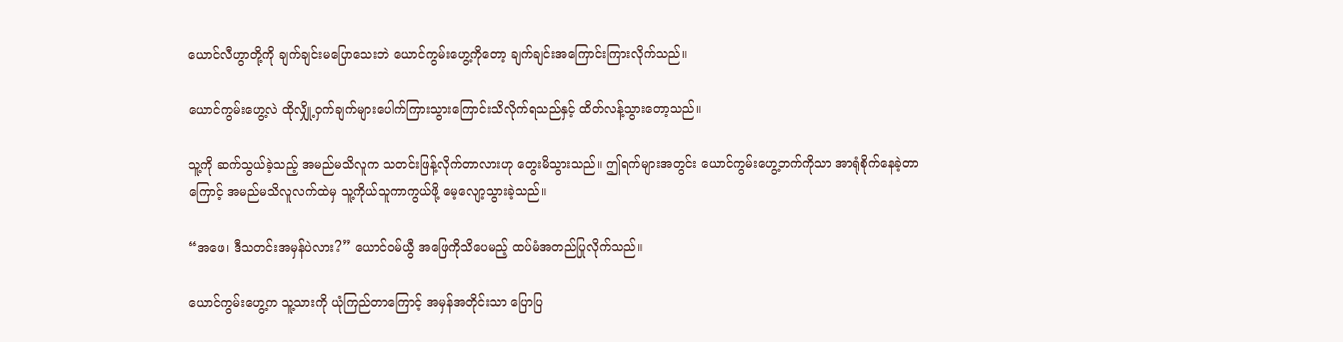ယောင်လီဟွာတို့ကို ချက်ချင်းမပြောသေးဘဲ ယောင်ကွမ်းဟွေ့ကိုတော့ ချက်ချင်းအကြောင်းကြားလိုက်သည်။

ယောင်ကွမ်းဟွေ့လဲ ထိုလျှို့ဝှက်ချက်များပေါက်ကြားသွားကြောင်းသိလိုက်ရသည်နှင့် ထိတ်လန့်သွားတော့သည်။

သူ့ကို ဆက်သွယ်ခဲ့သည့် အမည်မသိလူက သတင်းဖြန့်လိုက်တာလားဟု တွေးမိသွားသည်။ ဤရက်များအတွင်း ယောင်ကွမ်းဟွေ့ဘက်ကိုသာ အာရုံစိုက်နေခဲ့တာကြောင့် အမည်မသိလူလက်ထဲမှ သူ့ကိုယ်သူကာကွယ်ဖို့ မေ့လျော့သွားခဲ့သည်။

“အဖေ၊ ဒီသတင်းအမှန်ပဲလား?” ယောင်ဝမ်ယွီ အဖြေကိုသိပေမည့် ထပ်မံအတည်ပြုလိုက်သည်။

ယောင်ကွမ်းဟွေ့က သူ့သားကို ယုံကြည်တာကြောင့် အမှန်အတိုင်းသာ ပြောပြ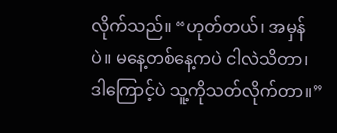လိုက်သည်။ “ဟုတ်တယ်၊ အမှန်ပဲ။ မနေ့တစ်နေ့ကပဲ ငါလဲသိတာ၊ ဒါကြောင့်ပဲ သူ့ကိုသတ်လိုက်တာ။”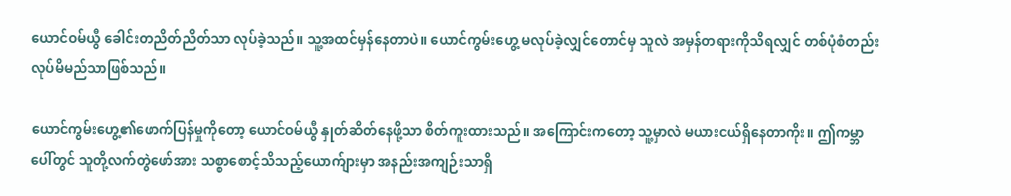ယောင်ဝမ်ယွီ ခေါင်းတညိတ်ညိတ်သာ လုပ်ခဲ့သည်။ သူ့အထင်မှန်နေတာပဲ။ ယောင်ကွမ်းဟွေ့ မလုပ်ခဲ့လျှင်တောင်မှ သူလဲ အမှန်တရားကိုသိရလျှင် တစ်ပုံစံတည်း လုပ်မိမည်သာဖြစ်သည်။

ယောင်ကွမ်းဟွေ့၏ဖောက်ပြန်မှုကိုတော့ ယောင်ဝမ်ယွီ နှုတ်ဆိတ်နေဖို့သာ စိတ်ကူးထားသည်။ အကြောင်းကတော့ သူ့မှာလဲ မယားငယ်ရှိနေတာကိုး။ ဤကမ္ဘာပေါ်တွင် သူတို့လက်တွဲဖော်အား သစ္စာစောင့်သိသည့်ယောက်ျားမှာ အနည်းအကျဉ်းသာရှိ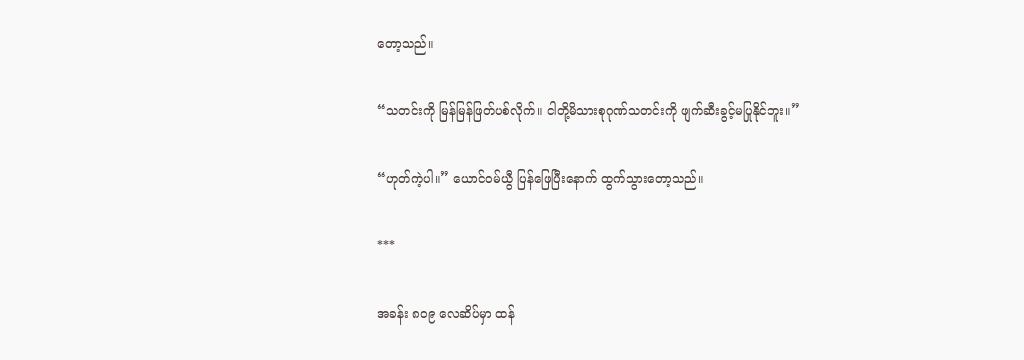တော့သည်။

“သတင်းကို မြန်မြန်ဖြတ်ပစ်လိုက်။ ငါတို့မိသားစုဂုဏ်သတင်းကို ဖျက်ဆီးခွင့်မပြုနိုင်ဘူး။”

“ဟုတ်ကဲ့ပါ။” ယောင်ဝမ်ယွီ ပြန်ဖြေပြီးနောက် ထွက်သွားတော့သည်။

***

အခန်း ၈၀၉ လေဆိပ်မှာ ထန်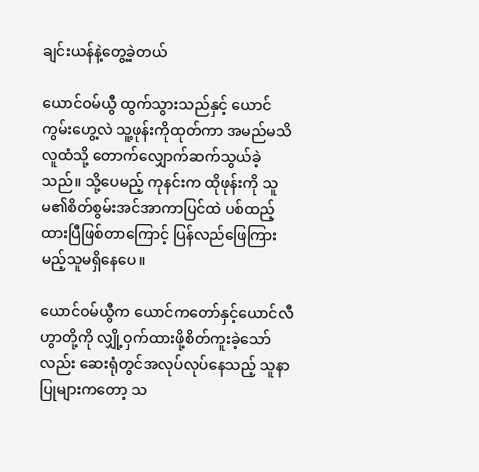ချင်းယန်နဲ့တွေ့ခဲ့တယ်

ယောင်ဝမ်ယွီ ထွက်သွားသည်နှင့် ယောင်ကွမ်းဟွေ့လဲ သူ့ဖုန်းကိုထုတ်ကာ အမည်မသိလူထံသို့ တောက်လျှောက်ဆက်သွယ်ခဲ့သည်။ သို့ပေမည့် ကုနင်းက ထိုဖုန်းကို သူမ၏စိတ်စွမ်းအင်အာကာပြင်ထဲ ပစ်ထည့်ထားပြီဖြစ်တာကြောင့် ပြန်လည်ဖြေကြားမည့်သူမရှိနေပေ။

ယောင်ဝမ်ယွီက ယောင်ကတော်နှင့်ယောင်လီဟွာတို့ကို လျှို့ဝှက်ထားဖို့စိတ်ကူးခဲ့သော်လည်း ဆေးရုံတွင်အလုပ်လုပ်နေသည့် သူနာပြုများကတော့ သ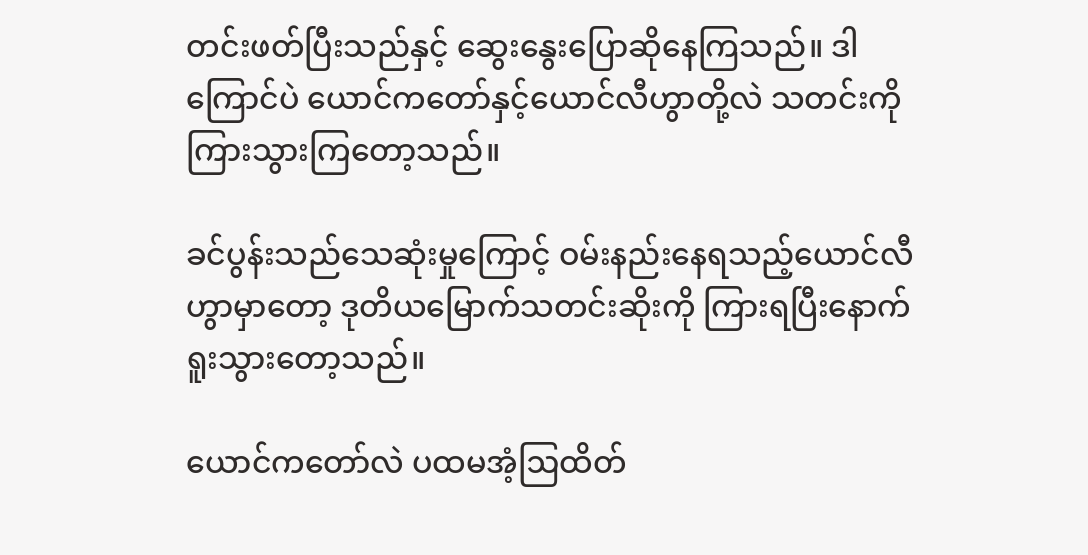တင်းဖတ်ပြီးသည်နှင့် ဆွေးနွေးပြောဆိုနေကြသည်။ ဒါကြောင်ပဲ ယောင်ကတော်နှင့်ယောင်လီဟွာတို့လဲ သတင်းကိုကြားသွားကြတော့သည်။

ခင်ပွန်းသည်သေဆုံးမှုကြောင့် ဝမ်းနည်းနေရသည့်ယောင်လီဟွာမှာတော့ ဒုတိယမြောက်သတင်းဆိုးကို ကြားရပြီးနောက် ရူးသွားတော့သည်။

ယောင်ကတော်လဲ ပထမအံ့ဩထိတ်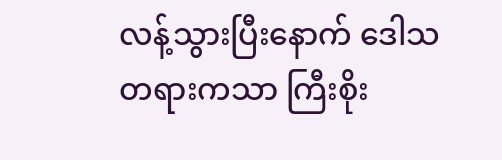လန့်သွားပြီးနောက် ဒေါသတရားကသာ ကြီးစိုး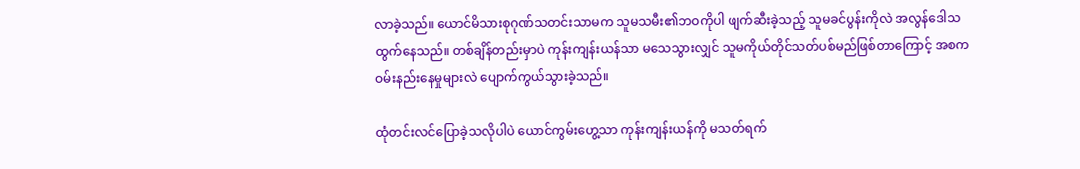လာခဲ့သည်။ ယောင်မိသားစုဂုဏ်သတင်းသာမက သူမသမီး၏ဘဝကိုပါ ဖျက်ဆီးခဲ့သည့် သူမခင်ပွန်းကိုလဲ အလွန်ဒေါသထွက်နေသည်။ တစ်ချိန်တည်းမှာပဲ ကုန်းကျန်းယန်သာ မသေသွားလျှင် သူမကိုယ်တိုင်သတ်ပစ်မည်ဖြစ်တာကြောင့် အစကဝမ်းနည်းနေမှုများလဲ ပျောက်ကွယ်သွားခဲ့သည်။

ထုံတင်းလင်ပြောခဲ့သလိုပါပဲ ယောင်ကွမ်းဟွေ့သာ ကုန်းကျန်းယန်ကို မသတ်ရက်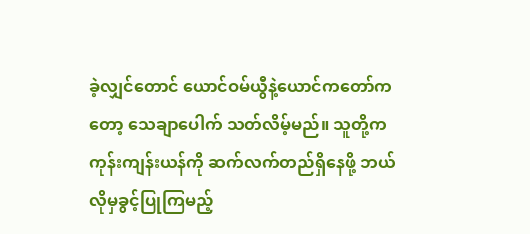ခဲ့လျှင်တောင် ယောင်ဝမ်ယွီနဲ့ယောင်ကတော်ကတော့ သေချာပေါက် သတ်လိမ့်မည်။ သူတို့က ကုန်းကျန်းယန်ကို ဆက်လက်တည်ရှိနေဖို့ ဘယ်လိုမှခွင့်ပြုကြမည့်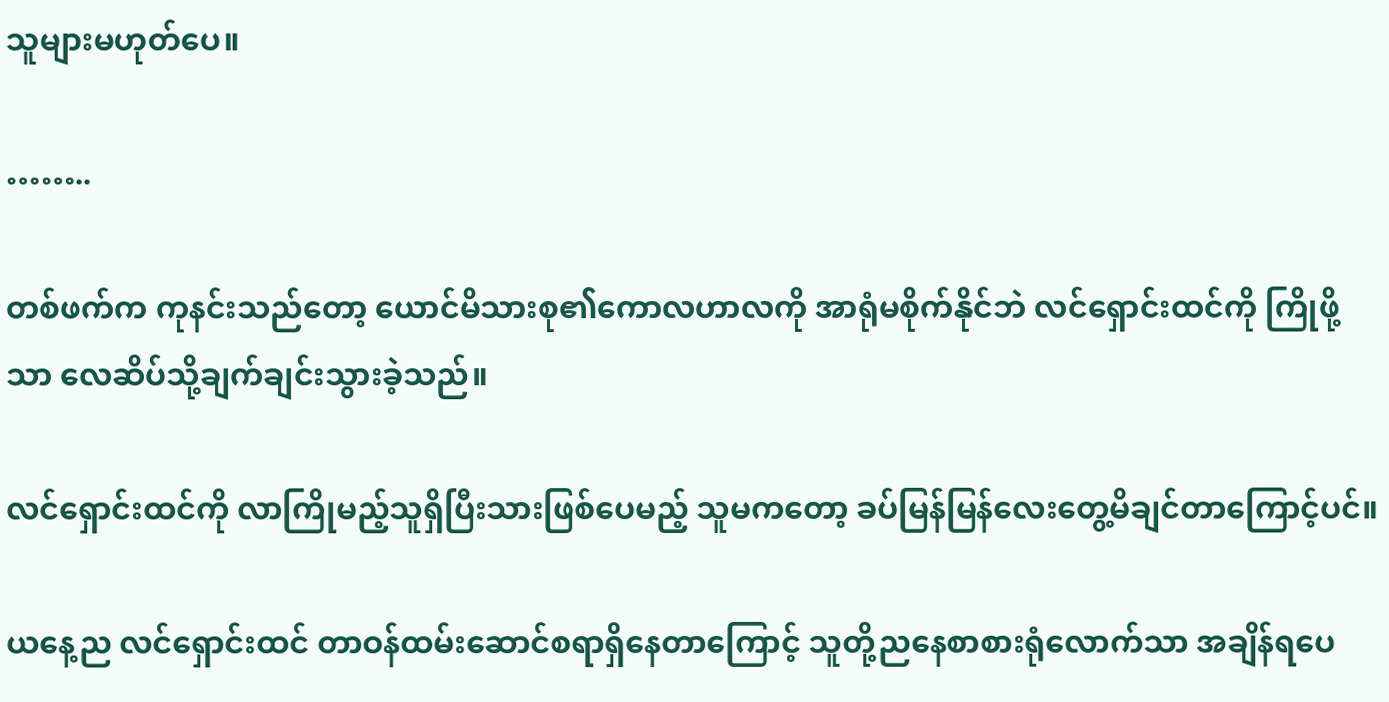သူများမဟုတ်ပေ။

……..

တစ်ဖက်က ကုနင်းသည်တော့ ယောင်မိသားစု၏ကောလဟာလကို အာရုံမစိုက်နိုင်ဘဲ လင်ရှောင်းထင်ကို ကြိုဖို့သာ လေဆိပ်သို့ချက်ချင်းသွားခဲ့သည်။

လင်ရှောင်းထင်ကို လာကြိုမည့်သူရှိပြီးသားဖြစ်ပေမည့် သူမကတော့ ခပ်မြန်မြန်လေးတွေ့မိချင်တာကြောင့်ပင်။

ယနေ့ည လင်ရှောင်းထင် တာဝန်ထမ်းဆောင်စရာရှိနေတာကြောင့် သူတို့ညနေစာစားရုံလောက်သာ အချိန်ရပေ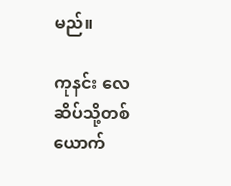မည်။

ကုနင်း လေဆိပ်သို့တစ်ယောက်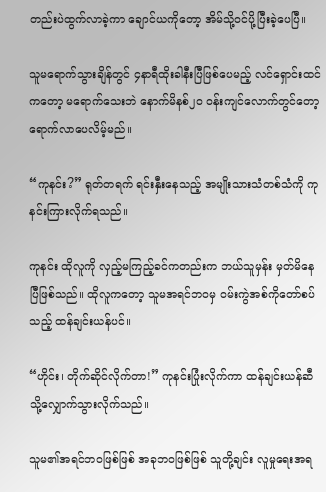တည်းပဲထွက်လာခဲ့ကာ ချောင်ယကိုတော့ အိမ်သို့ဝင်ပို့ပြီးခဲ့ပေပြီ။

သူမရောက်သွားချိန်တွင် ၄နာရီထိုးခါနီးပြီဖြစ်ပေမည့် လင်ရှောင်းထင်ကတော့ မရောက်သေးဘဲ နောက်မိနစ်၂၀ ဝန်းကျင်လောက်တွင်တော့ ရောက်လာပေလိမ့်မည်။

“ကုနင်း?” ရုတ်တရက် ရင်းနှီးနေသည့် အမျိုးသားသံတစ်သံကို ကုနင်းကြားလိုက်ရသည်။

ကုနင်း ထိုလူကို လှည့်မကြည့်ခင်ကတည်းက ဘယ်သူမှန်း မှတ်မိနေပြီဖြစ်သည်။ ထိုလူကတော့ သူမအရင်ဘဝမှ ဝမ်းကွဲအစ်ကိုတော်စပ်သည့် ထန်ချင်းယန်ပင်။

“ဟိုင်း၊ တိုက်ဆိုင်လိုက်တာ!” ကုနင်းပြုံးလိုက်ကာ ထန်ချင်းယန်ဆီသို့လျှောက်သွားလိုက်သည်။

သူမ၏အရင်ဘဝဖြစ်ဖြစ် အခုဘဝဖြစ်ဖြစ် သူတို့ချင်း လူမှုရေးအရ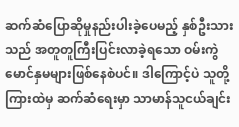ဆက်ဆံပြောဆိုမှုနည်းပါးခဲ့ပေမည့် နှစ်ဦးသားသည် အတူတူကြီးပြင်းလာခဲ့ရသော ဝမ်းကွဲမောင်နှမများဖြစ်နေစဲပင်။ ဒါကြောင့်ပဲ သူတို့ကြားထဲမှ ဆက်ဆံရေးမှာ သာမာန်သူငယ်ချင်း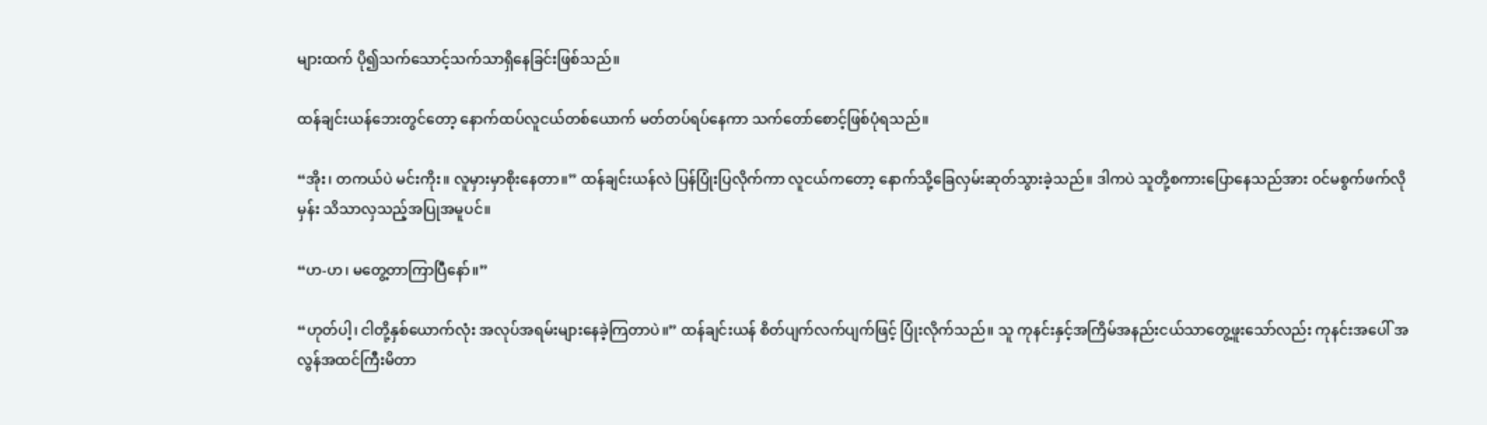များထက် ပို၍သက်သောင့်သက်သာရှိနေခြင်းဖြစ်သည်။

ထန်ချင်းယန်ဘေးတွင်တော့ နောက်ထပ်လူငယ်တစ်ယောက် မတ်တပ်ရပ်နေကာ သက်တော်စောင့်ဖြစ်ပုံရသည်။

“အိုး၊ တကယ်ပဲ မင်းကိုး။ လူမှားမှာစိုးနေတာ။” ထန်ချင်းယန်လဲ ပြန်ပြုံးပြလိုက်ကာ လူငယ်ကတော့ နောက်သို့ခြေလှမ်းဆုတ်သွားခဲ့သည်။ ဒါကပဲ သူတို့စကားပြောနေသည်အား ဝင်မစွက်ဖက်လိုမှန်း သိသာလှသည့်အပြုအမူပင်။

“ဟ-ဟ၊ မတွေ့တာကြာပြီနော်။”

“ဟုတ်ပါ့၊ ငါတို့နှစ်ယောက်လုံး အလုပ်အရမ်းများနေခဲ့ကြတာပဲ။” ထန်ချင်းယန် စိတ်ပျက်လက်ပျက်ဖြင့် ပြုံးလိုက်သည်။ သူ ကုနင်းနှင့်အကြိမ်အနည်းငယ်သာတွေ့ဖူးသော်လည်း ကုနင်းအပေါ် အလွန်အထင်ကြီးမိတာ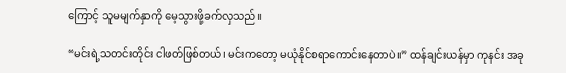ကြောင့် သူမမျက်နှာကို မေ့သွားဖို့ခက်လှသည်။

“မင်းရဲ့သတင်းတိုင်း ငါဖတ်ဖြစ်တယ်၊ မင်းကတော့ မယုံနိုင်စရာကောင်းနေတာပဲ။” ထန်ချင်းယန်မှာ ကုနင်း အခု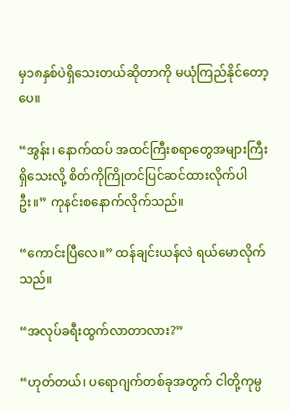မှ၁၈နှစ်ပဲရှိသေးတယ်ဆိုတာကို မယုံကြည်နိုင်တော့ပေ။

“အွန်း၊ နောက်ထပ် အထင်ကြီးစရာတွေအများကြီးရှိသေးလို့ စိတ်ကိုကြိုတင်ပြင်ဆင်ထားလိုက်ပါဦး။” ကုနင်းစနောက်လိုက်သည်။

“ကောင်းပြီလေ။” ထန်ချင်းယန်လဲ ရယ်မောလိုက်သည်။

“အလုပ်ခရီးထွက်လာတာလား?”

“ဟုတ်တယ်၊ ပရောဂျက်တစ်ခုအတွက် ငါတို့ကုမ္ပ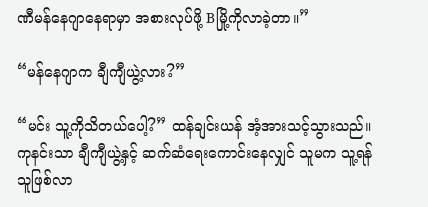ဏီမန်နေဂျာနေရာမှာ အစားလုပ်ဖို့ Bမြို့ကိုလာခဲ့တာ။”

“မန်နေဂျာက ချီကျီယွဲ့လား?”

“မင်း သူ့ကိုသိတယ်ပေါ့?” ထန်ချင်းယန် အံ့အားသင့်သွားသည်။ ကုနင်းသာ ချီကျီယွဲ့နှင့် ဆက်ဆံရေးကောင်းနေလျှင် သူမက သူ့ရန်သူဖြစ်လာ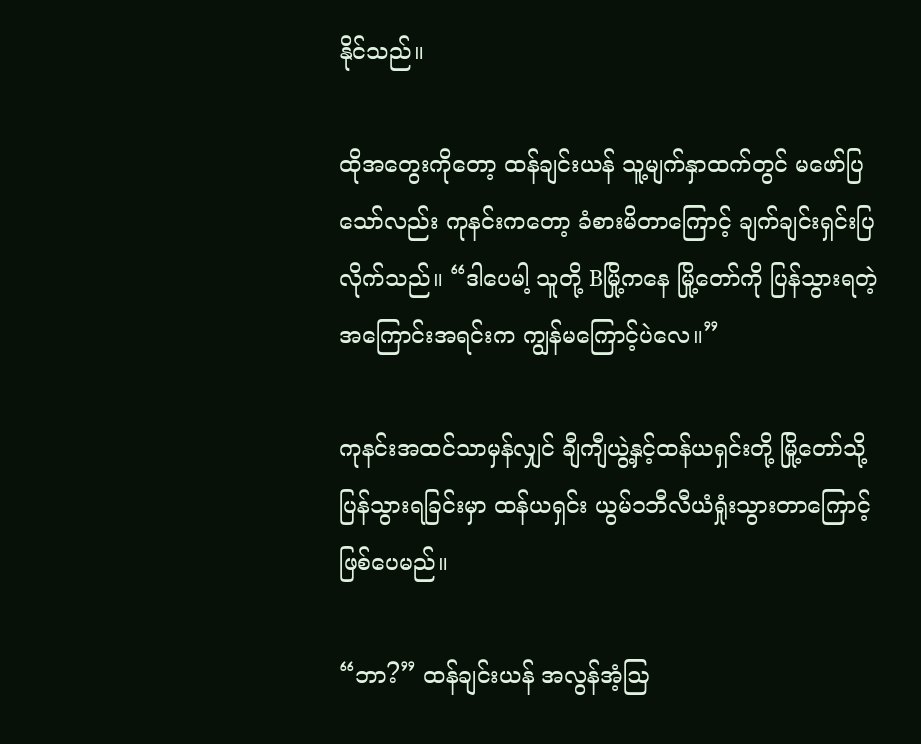နိုင်သည်။

ထိုအတွေးကိုတော့ ထန်ချင်းယန် သူ့မျက်နှာထက်တွင် မဖော်ပြသော်လည်း ကုနင်းကတော့ ခံစားမိတာကြောင့် ချက်ချင်းရှင်းပြလိုက်သည်။ “ဒါပေမါ့ သူတို့ Bမြို့ကနေ မြို့တော်ကို ပြန်သွားရတဲ့အကြောင်းအရင်းက ကျွန်မကြောင့်ပဲလေ။”

ကုနင်းအထင်သာမှန်လျှင် ချီကျီယွဲ့နှင့်ထန်ယရှင်းတို့ မြို့တော်သို့ပြန်သွားရခြင်းမှာ ထန်ယရှင်း ယွမ်၁ဘီလီယံရှုံးသွားတာကြောင့် ဖြစ်ပေမည်။

“ဘာ?” ထန်ချင်းယန် အလွန်အံ့ဩ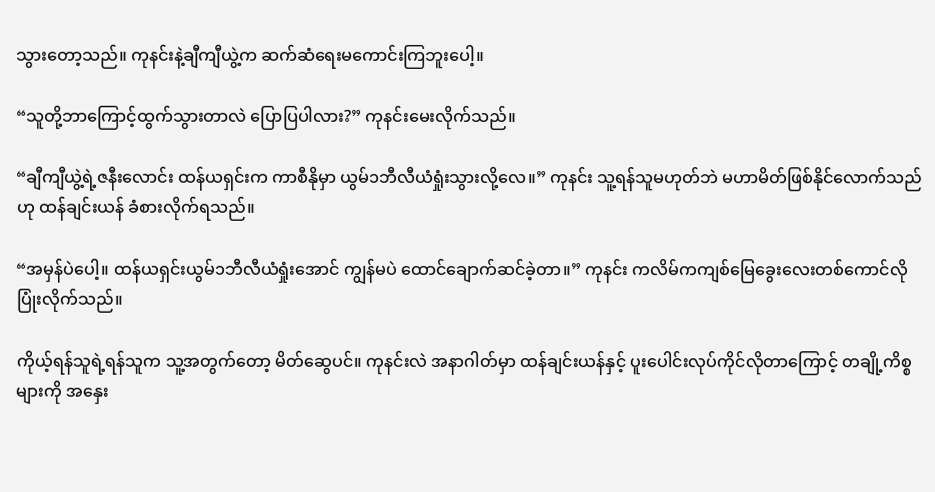သွားတော့သည်။ ကုနင်းနဲ့ချီကျီယွဲ့က ဆက်ဆံရေးမကောင်းကြဘူးပေါ့။

“သူတို့ဘာကြောင့်ထွက်သွားတာလဲ ပြောပြပါလား?” ကုနင်းမေးလိုက်သည်။

“ချီကျီယွဲ့ရဲ့ဇနီးလောင်း ထန်ယရှင်းက ကာစီနိုမှာ ယွမ်၁ဘီလီယံရှုံးသွားလို့လေ။” ကုနင်း သူ့ရန်သူမဟုတ်ဘဲ မဟာမိတ်ဖြစ်နိုင်လောက်သည်ဟု ထန်ချင်းယန် ခံစားလိုက်ရသည်။

“အမှန်ပဲပေါ့။ ထန်ယရှင်းယွမ်၁ဘီလီယံရှုံးအောင် ကျွန်မပဲ ထောင်ချောက်ဆင်ခဲ့တာ။” ကုနင်း ကလိမ်ကကျစ်မြေခွေးလေးတစ်ကောင်လို ပြုံးလိုက်သည်။

ကိုယ့်ရန်သူရဲ့ရန်သူက သူ့အတွက်တော့ မိတ်ဆွေပင်။ ကုနင်းလဲ အနာဂါတ်မှာ ထန်ချင်းယန်နှင့် ပူးပေါင်းလုပ်ကိုင်လိုတာကြောင့် တချို့ကိစ္စများကို အနှေး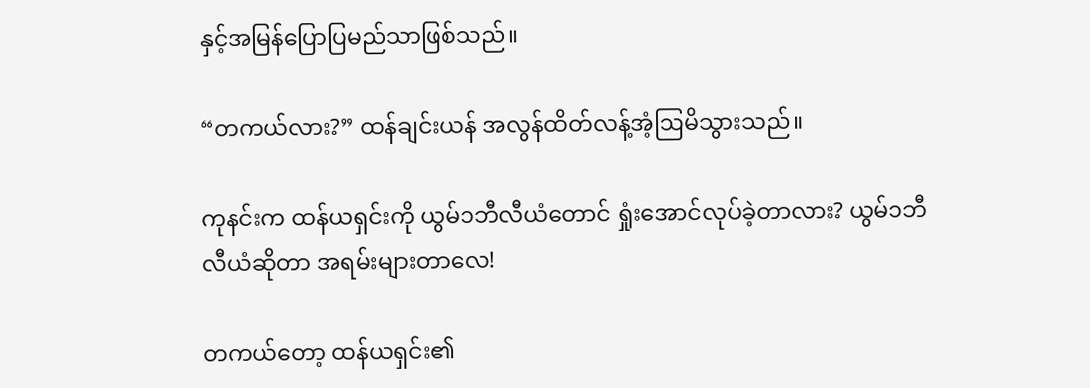နှင့်အမြန်ပြောပြမည်သာဖြစ်သည်။

“တကယ်လား?” ထန်ချင်းယန် အလွန်ထိတ်လန့်အံ့ဩမိသွားသည်။

ကုနင်းက ထန်ယရှင်းကို ယွမ်၁ဘီလီယံတောင် ရှုံးအောင်လုပ်ခဲ့တာလား? ယွမ်၁ဘီလီယံဆိုတာ အရမ်းများတာလေ!

တကယ်တော့ ထန်ယရှင်း၏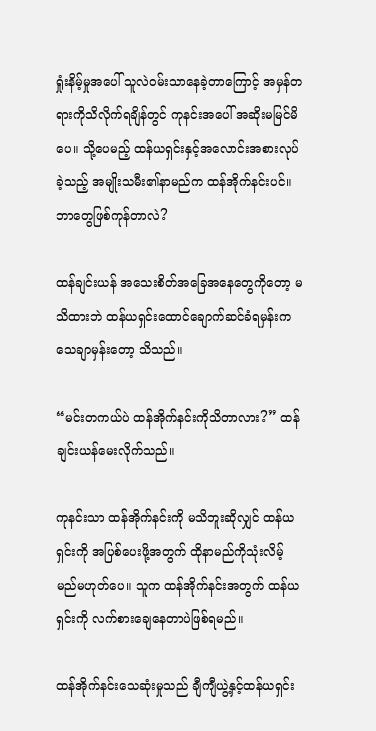ရှုံးနိမ့်မှုအပေါ် သူလဲဝမ်းသာနေခဲ့တာကြောင့် အမှန်တရားကိုသိလိုက်ရချိန်တွင် ကုနင်းအပေါ် အဆိုးမမြင်မိပေ။ သို့ပေမည့် ထန်ယရှင်းနှင့်အလောင်းအစားလုပ်ခဲ့သည့် အမျိုးသမီး၏နာမည်က ထန်အိုက်နင်းပင်။ ဘာတွေဖြစ်ကုန်တာလဲ?

ထန်ချင်းယန် အသေးစိတ်အခြေအနေတွေကိုတော့ မသိထားဘဲ ထန်ယရှင်းထောင်ချောက်ဆင်ခံရမှန်းက သေချာမှန်းတော့ သိသည်။

“မင်းတကယ်ပဲ ထန်အိုက်နင်းကိုသိတာလား?” ထန်ချင်းယန်မေးလိုက်သည်။

ကုနင်းသာ ထန်အိုက်နင်းကို မသိဘူးဆိုလျှင် ထန်ယရှင်းကို အပြစ်ပေးဖို့အတွက် ထိုနာမည်ကိုသုံးလိမ့်မည်မဟုတ်ပေ။ သူက ထန်အိုက်နင်းအတွက် ထန်ယရှင်းကို လက်စားချေနေတာပဲဖြစ်ရမည်။

ထန်အိုက်နင်းသေဆုံးမှုသည် ချီကျီယွဲ့နှင့်ထန်ယရှင်း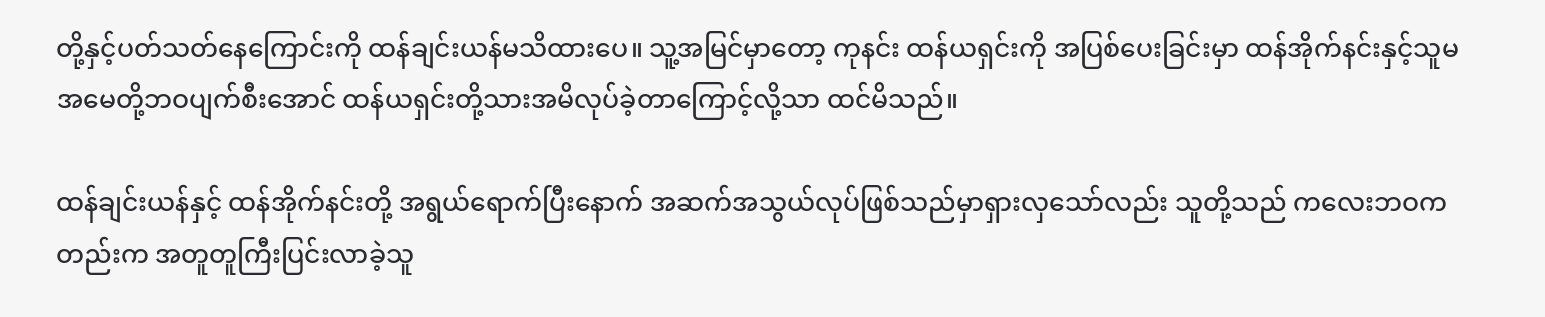တို့နှင့်ပတ်သတ်နေကြောင်းကို ထန်ချင်းယန်မသိထားပေ။ သူ့အမြင်မှာတော့ ကုနင်း ထန်ယရှင်းကို အပြစ်ပေးခြင်းမှာ ထန်အိုက်နင်းနှင့်သူမအမေတို့ဘဝပျက်စီးအောင် ထန်ယရှင်းတို့သားအမိလုပ်ခဲ့တာကြောင့်လို့သာ ထင်မိသည်။

ထန်ချင်းယန်နှင့် ထန်အိုက်နင်းတို့ အရွယ်ရောက်ပြီးနောက် အဆက်အသွယ်လုပ်ဖြစ်သည်မှာရှားလှသော်လည်း သူတို့သည် ကလေးဘဝကတည်းက အတူတူကြီးပြင်းလာခဲ့သူ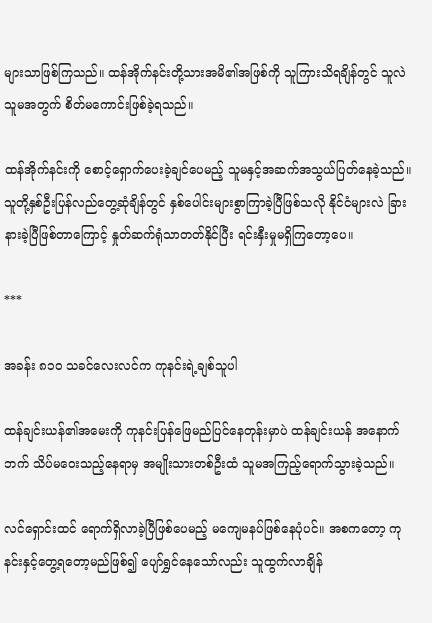များသာဖြစ်ကြသည်။ ထန်အိုက်နင်းတို့သားအမိ၏အဖြစ်ကို သူကြားသိရချိန်တွင် သူလဲ သူမအတွက် စိတ်မကောင်းဖြစ်ခဲ့ရသည်။

ထန်အိုက်နင်းကို စောင့်ရှောက်ပေးခဲ့ချင်ပေမည့် သူမနှင့်အဆက်အသွယ်ပြတ်နေခဲ့သည်။ သူတို့နှစ်ဦးပြန်လည်တွေ့ဆုံချိန်တွင် နှစ်ပေါင်းများစွာကြာခဲ့ပြီဖြစ်သလို နိုင်ငံများလဲ ခြားနားခဲ့ပြီဖြစ်တာကြောင့် နှုတ်ဆက်ရုံသာတတ်နိုင်ပြီး ရင်းနှီးမှုမရှိကြတော့ပေ။

***

အခန်း ၈၁၀ သခင်လေးလင်က ကုနင်းရဲ့ချစ်သူပါ

ထန်ချင်းယန်၏အမေးကို ကုနင်းပြန်ဖြေမည်ပြင်နေတုန်းမှာပဲ ထန်ချင်းယန် အနောက်ဘက် သိပ်မဝေးသည့်နေရာမှ အမျိုးသားတစ်ဦးထံ သူမအကြည့်ရောက်သွားခဲ့သည်။

လင်ရှောင်းထင် ရောက်ရှိလာခဲ့ပြီဖြစ်ပေမည့် မကျေမနပ်ဖြစ်နေပုံပင်။ အစကတော့ ကုနင်းနှင့်တွေ့ရတော့မည်ဖြစ်၍ ပျော်ရွှင်နေသော်လည်း သူထွက်လာချိန်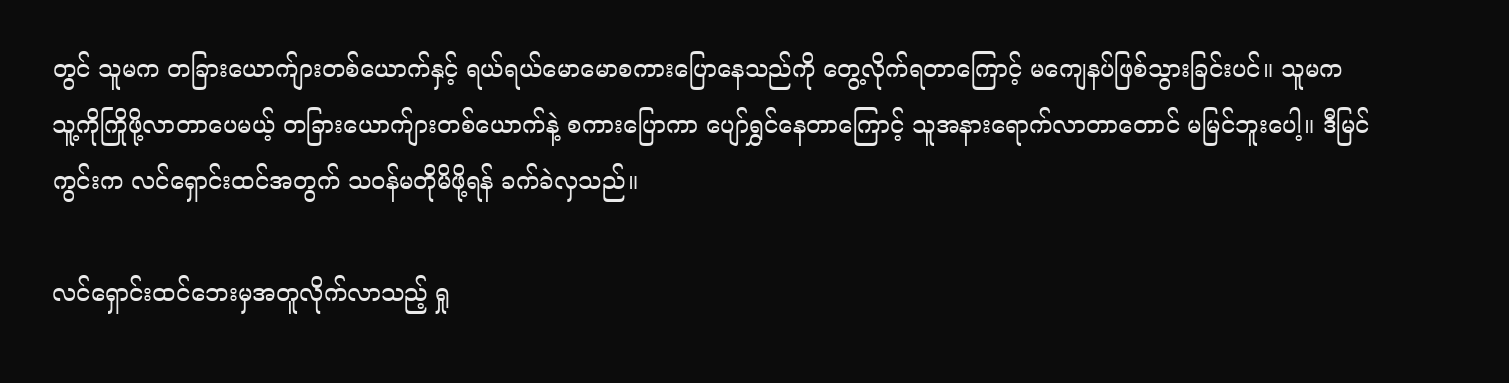တွင် သူမက တခြားယောက်ျားတစ်ယောက်နှင့် ရယ်ရယ်မောမောစကားပြောနေသည်ကို တွေ့လိုက်ရတာကြောင့် မကျေနပ်ဖြစ်သွားခြင်းပင်။ သူမက သူ့ကိုကြိုဖို့လာတာပေမယ့် တခြားယောက်ျားတစ်ယောက်နဲ့ စကားပြောကာ ပျော်ရွှင်နေတာကြောင့် သူအနားရောက်လာတာတောင် မမြင်ဘူးပေါ့။ ဒီမြင်ကွင်းက လင်ရှောင်းထင်အတွက် သဝန်မတိုမိဖို့ရန် ခက်ခဲလှသည်။

လင်ရှောင်းထင်ဘေးမှအတူလိုက်လာသည့် ရှု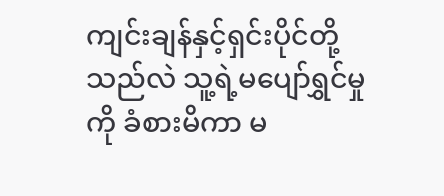ကျင်းချန်နှင့်ရှင်းပိုင်တို့သည်လဲ သူ့ရဲ့မပျော်ရွှင်မှုကို ခံစားမိကာ မ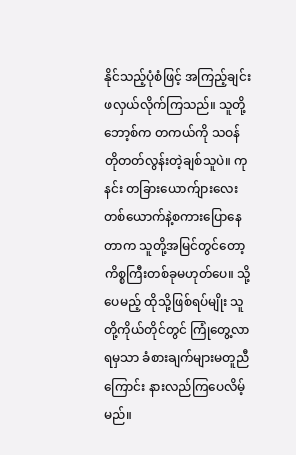နိုင်သည့်ပုံစံဖြင့် အကြည့်ချင်းဖလှယ်လိုက်ကြသည်။ သူတို့ဘော့စ်က တကယ်ကို သဝန်တိုတတ်လွန်းတဲ့ချစ်သူပဲ။ ကုနင်း တခြားယောက်ျားလေးတစ်ယောက်နဲ့စကားပြောနေတာက သူတို့အမြင်တွင်တော့ ကိစ္စကြီးတစ်ခုမဟုတ်ပေ။ သို့ပေမည့် ထိုသို့ဖြစ်ရပ်မျိုး သူတို့ကိုယ်တိုင်တွင် ကြုံတွေ့လာရမှသာ ခံစားချက်များမတူညီကြောင်း နားလည်ကြပေလိမ့်မည်။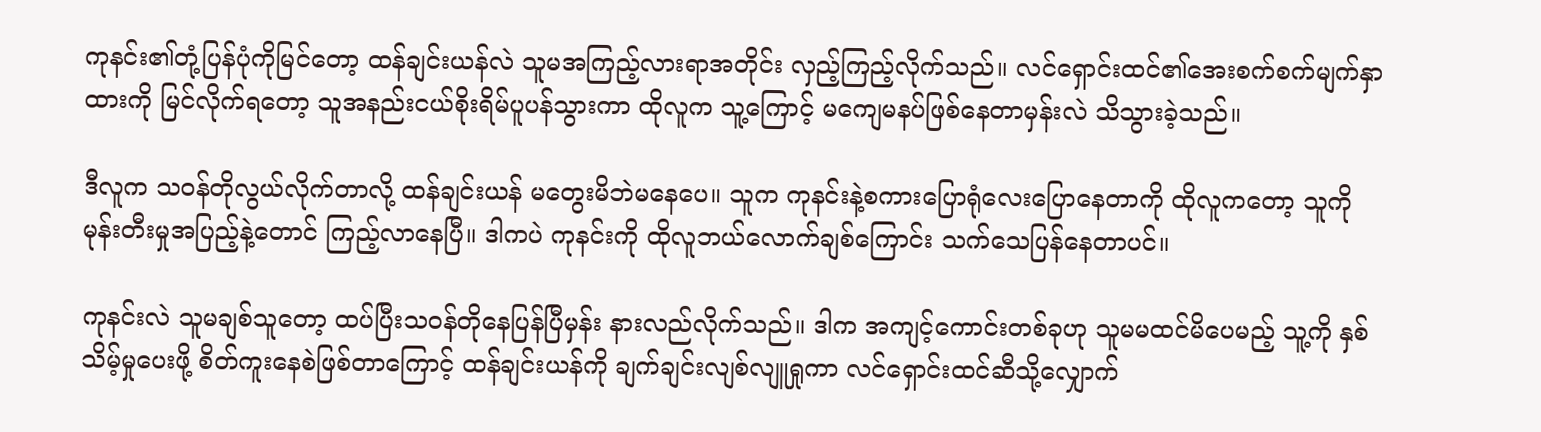ကုနင်း၏တုံ့ပြန်ပုံကိုမြင်တော့ ထန်ချင်းယန်လဲ သူမအကြည့်လားရာအတိုင်း လှည့်ကြည့်လိုက်သည်။ လင်ရှောင်းထင်၏အေးစက်စက်မျက်နှာထားကို မြင်လိုက်ရတော့ သူအနည်းငယ်စိုးရိမ်ပူပန်သွားကာ ထိုလူက သူ့ကြောင့် မကျေမနပ်ဖြစ်နေတာမှန်းလဲ သိသွားခဲ့သည်။

ဒီလူက သဝန်တိုလွယ်လိုက်တာလို့ ထန်ချင်းယန် မတွေးမိဘဲမနေပေ။ သူက ကုနင်းနဲ့စကားပြောရုံလေးပြောနေတာကို ထိုလူကတော့ သူကို မုန်းတီးမှုအပြည့်နဲ့တောင် ကြည့်လာနေပြီ။ ဒါကပဲ ကုနင်းကို ထိုလူဘယ်လောက်ချစ်ကြောင်း သက်သေပြန်နေတာပင်။

ကုနင်းလဲ သူမချစ်သူတော့ ထပ်ပြီးသဝန်တိုနေပြန်ပြီမှန်း နားလည်လိုက်သည်။ ဒါက အကျင့်ကောင်းတစ်ခုဟု သူမမထင်မိပေမည့် သူ့ကို နှစ်သိမ့်မှုပေးဖို့ စိတ်ကူးနေစဲဖြစ်တာကြောင့် ထန်ချင်းယန်ကို ချက်ချင်းလျစ်လျူရှုကာ လင်ရှောင်းထင်ဆီသို့လျှောက်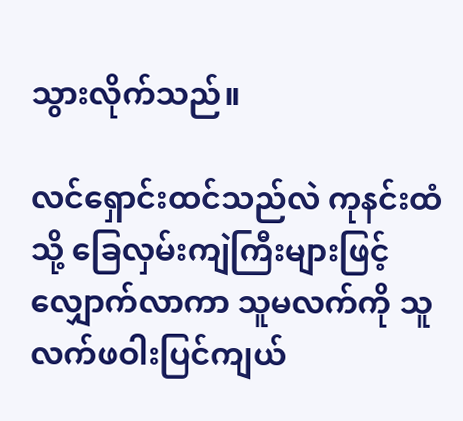သွားလိုက်သည်။

လင်ရှောင်းထင်သည်လဲ ကုနင်းထံသို့ ခြေလှမ်းကျဲကြီးများဖြင့် လျှောက်လာကာ သူမလက်ကို သူလက်ဖဝါးပြင်ကျယ်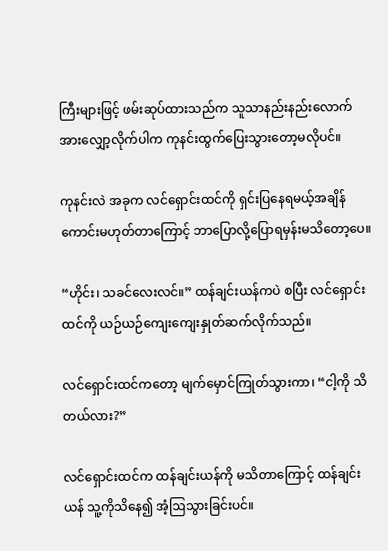ကြီးများဖြင့် ဖမ်းဆုပ်ထားသည်က သူသာနည်းနည်းလောက် အားလျှော့လိုက်ပါက ကုနင်းထွက်ပြေးသွားတော့မလိုပင်။

ကုနင်းလဲ အခုက လင်ရှောင်းထင်ကို ရှင်းပြနေရမယ့်အချိန်ကောင်းမဟုတ်တာကြောင့် ဘာပြောလို့ပြောရမှန်းမသိတော့ပေ။

“ဟိုင်း၊ သခင်လေးလင်။” ထန်ချင်းယန်ကပဲ စပြီး လင်ရှောင်းထင်ကို ယဉ်ယဉ်ကျေးကျေးနှုတ်ဆက်လိုက်သည်။

လင်ရှောင်းထင်ကတော့ မျက်မှောင်ကြုတ်သွားကာ၊ “ငါ့ကို သိတယ်လား?”

လင်ရှောင်းထင်က ထန်ချင်းယန်ကို မသိတာကြောင့် ထန်ချင်းယန် သူ့ကိုသိနေ၍ အံ့ဩသွားခြင်းပင်။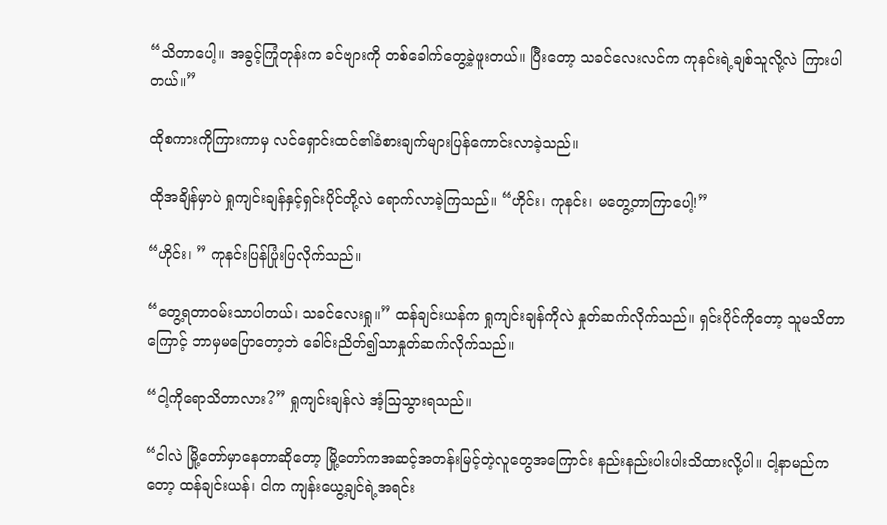“သိတာပေါ့။ အခွင့်ကြုံတုန်းက ခင်ဗျားကို တစ်ခေါက်တွေ့ခဲ့ဖူးတယ်။ ပြီးတော့ သခင်လေးလင်က ကုနင်းရဲ့ချစ်သူလို့လဲ ကြားပါတယ်။”

ထိုစကားကိုကြားကာမှ လင်ရှောင်းထင်၏ခံစားချက်များပြန်ကောင်းလာခဲ့သည်။

ထိုအချိန်မှာပဲ ရှုကျင်းချန်နှင့်ရှင်းပိုင်တို့လဲ ရောက်လာခဲ့ကြသည်။ “ဟိုင်း၊ ကုနင်း၊ မတွေ့တာကြာပေါ့!”

“ဟိုင်း၊ ” ကုနင်းပြန်ပြုံးပြလိုက်သည်။

“တွေ့ရတာဝမ်းသာပါတယ်၊ သခင်လေးရှု။” ထန်ချင်းယန်က ရှုကျင်းချန်ကိုလဲ နှုတ်ဆက်လိုက်သည်။ ရှင်းပိုင်ကိုတော့ သူမသိတာကြောင့် ဘာမှမပြောတော့ဘဲ ခေါင်းညိတ်၍သာနှုတ်ဆက်လိုက်သည်။

“ငါ့ကိုရောသိတာလား?” ရှုကျင်းချန်လဲ အံ့ဩသွားရသည်။

“ငါလဲ မြို့တော်မှာနေတာဆိုတော့ မြို့တော်ကအဆင့်အတန်းမြင့်တဲ့လူတွေအကြောင်း နည်းနည်းပါးပါးသိထားလို့ပါ။ ငါ့နာမည်ကတော့ ထန်ချင်းယန်၊ ငါက ကျန်းယွေ့ချင်ရဲ့အရင်း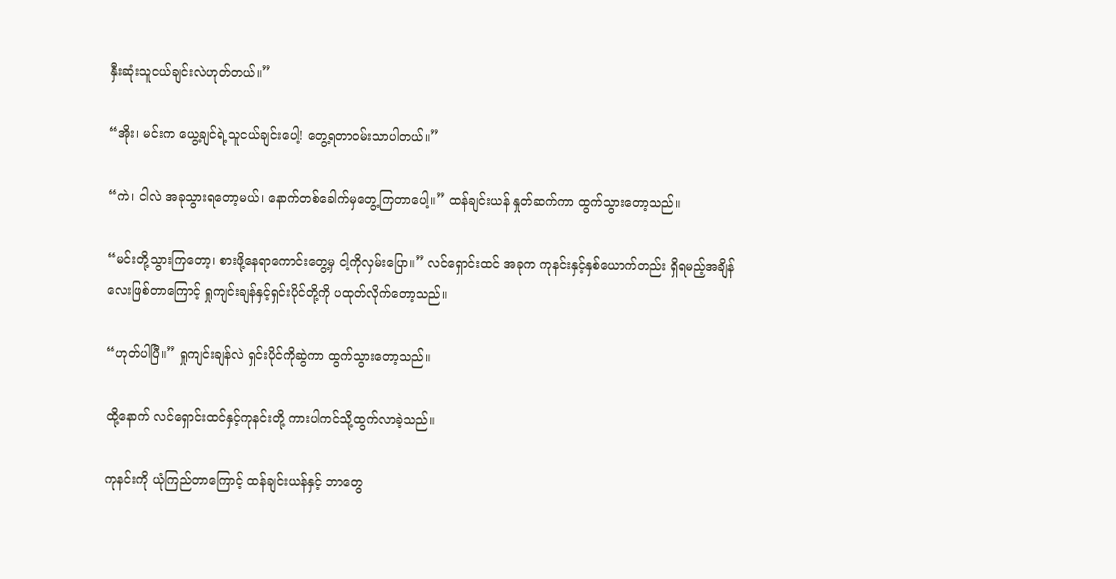နှီးဆုံးသူငယ်ချင်းလဲဟုတ်တယ်။”

“အိုး၊ မင်းက ယွေ့ချင်ရဲ့သူငယ်ချင်းပေါ့! တွေ့ရတာဝမ်းသာပါတယ်။”

“ကဲ၊ ငါလဲ အခုသွားရတော့မယ်၊ နောက်တစ်ခေါက်မှတွေ့ကြတာပေါ့။” ထန်ချင်းယန် နှုတ်ဆက်ကာ ထွက်သွားတော့သည်။

“မင်းတို့သွားကြတော့၊ စားဖို့နေရာကောင်းတွေ့မှ ငါ့ကိုလှမ်းပြော။” လင်ရှောင်းထင် အခုက ကုနင်းနှင့်နှစ်ယောက်တည်း ရှိရမည့်အချိန်လေးဖြစ်တာကြောင့် ရှုကျင်းချန်နှင့်ရှင်းပိုင်တို့ကို ပထုတ်လိုက်တော့သည်။

“ဟုတ်ပါပြီ။” ရှုကျင်းချန်လဲ ရှင်းပိုင်ကိုဆွဲကာ ထွက်သွားတော့သည်။

ထို့နောက် လင်ရှောင်းထင်နှင့်ကုနင်းတို့ ကားပါကင်သို့ထွက်လာခဲ့သည်။

ကုနင်းကို ယုံကြည်တာကြောင့် ထန်ချင်းယန်နှင့် ဘာတွေ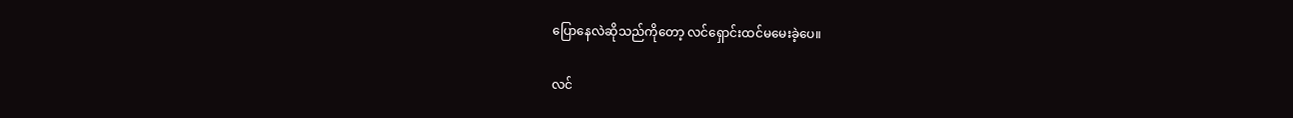ပြောနေလဲဆိုသည်ကိုတော့ လင်ရှောင်းထင်မမေးခဲ့ပေ။

လင်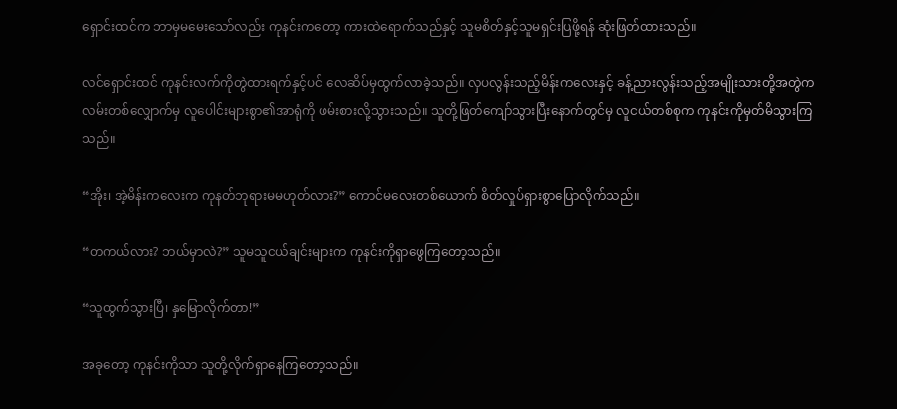ရှောင်းထင်က ဘာမှမမေးသော်လည်း ကုနင်းကတော့ ကားထဲရောက်သည်နှင့် သူမစိတ်နှင့်သူမရှင်းပြဖို့ရန် ဆုံးဖြတ်ထားသည်။

လင်ရှောင်းထင် ကုနင်းလက်ကိုတွဲထားရက်နှင့်ပင် လေဆိပ်မှထွက်လာခဲ့သည်။ လှပလွန်းသည့်မိန်းကလေးနှင့် ခန့်ညားလွန်းသည့်အမျိုးသားတို့အတွဲက လမ်းတစ်လျှောက်မှ လူပေါင်းများစွာ၏အာရုံကို ဖမ်းစားလို့သွားသည်။ သူတို့ဖြတ်ကျော်သွားပြီးနောက်တွင်မှ လူငယ်တစ်စုက ကုနင်းကိုမှတ်မိသွားကြသည်။

“အိုး၊ အဲ့မိန်းကလေးက ကုနတ်ဘုရားမမဟုတ်လား?” ကောင်မလေးတစ်ယောက် စိတ်လှုပ်ရှားစွာပြောလိုက်သည်။

“တကယ်လား? ဘယ်မှာလဲ?” သူမသူငယ်ချင်းများက ကုနင်းကိုရှာဖွေကြတော့သည်။

“သူထွက်သွားပြီ၊ နှမြောလိုက်တာ!”

အခုတော့ ကုနင်းကိုသာ သူတို့လိုက်ရှာနေကြတော့သည်။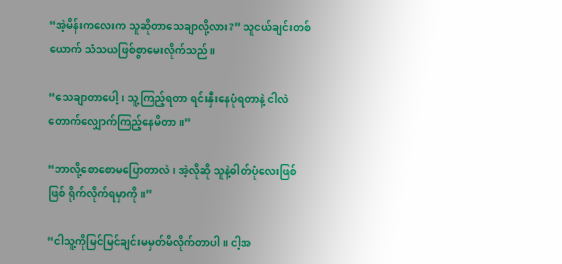“အဲ့မိန်းကလေးက သူဆိုတာသေချာလို့လား?” သူငယ်ချင်းတစ်ယောက် သံသယဖြစ်စွာမေးလိုက်သည်။

“သေချာတာပေါ့၊ သူ့ကြည့်ရတာ ရင်းနှီးနေပုံရတာနဲ့ ငါလဲတောက်လျှောက်ကြည့်နေမိတာ။”

“ဘာလို့စောစောမပြောတာလဲ၊ အဲ့လိုဆို သူနဲ့ဓါတ်ပုံလေးဖြစ်ဖြစ် ရိုက်လိုက်ရမှာကို။”

“ငါသူ့ကိုမြင်မြင်ချင်းမမှတ်မိလိုက်တာပါ။ ငါ့အ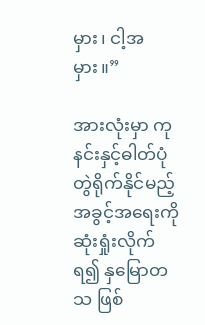မှား၊ ငါ့အမှား။”

အားလုံးမှာ ကုနင်းနှင့်ဓါတ်ပုံတွဲရိုက်နိုင်မည့်အခွင့်အရေးကို ဆုံးရှုံးလိုက်ရ၍ နှမြောတသ ဖြစ်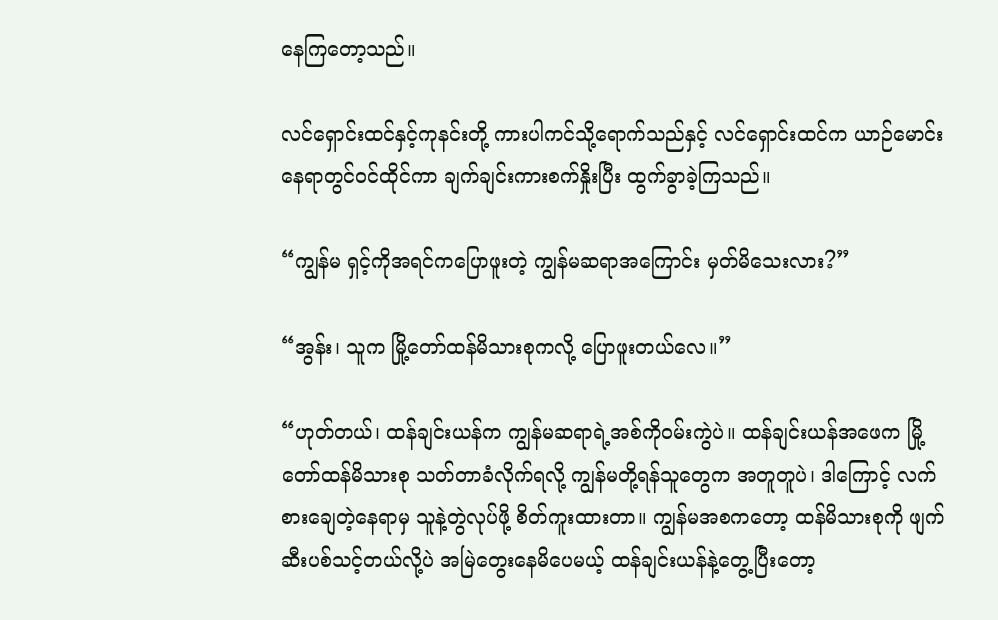နေကြတော့သည်။

လင်ရှောင်းထင်နှင့်ကုနင်းတို့ ကားပါကင်သို့ရောက်သည်နှင့် လင်ရှောင်းထင်က ယာဉ်မောင်းနေရာတွင်ဝင်ထိုင်ကာ ချက်ချင်းကားစက်နှိုးပြီး ထွက်ခွာခဲ့ကြသည်။

“ကျွန်မ ရှင့်ကိုအရင်ကပြောဖူးတဲ့ ကျွန်မဆရာအကြောင်း မှတ်မိသေးလား?”

“အွန်း၊ သူက မြို့တော်ထန်မိသားစုကလို့ ပြောဖူးတယ်လေ။”

“ဟုတ်တယ်၊ ထန်ချင်းယန်က ကျွန်မဆရာရဲ့အစ်ကိုဝမ်းကွဲပဲ။ ထန်ချင်းယန်အဖေက မြို့တော်ထန်မိသားစု သတ်တာခံလိုက်ရလို့ ကျွန်မတို့ရန်သူတွေက အတူတူပဲ၊ ဒါကြောင့် လက်စားချေတဲ့နေရာမှ သူနဲ့တွဲလုပ်ဖို့ စိတ်ကူးထားတာ။ ကျွန်မအစကတော့ ထန်မိသားစုကို ဖျက်ဆီးပစ်သင့်တယ်လို့ပဲ အမြဲတွေးနေမိပေမယ့် ထန်ချင်းယန်နဲ့တွေ့ပြီးတော့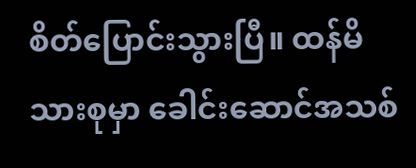စိတ်ပြောင်းသွားပြီ။ ထန်မိသားစုမှာ ခေါင်းဆောင်အသစ်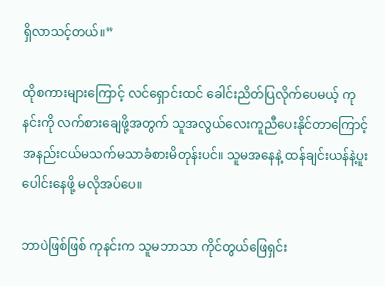ရှိလာသင့်တယ်။”

ထိုစကားများကြောင့် လင်ရှောင်းထင် ခေါင်းညိတ်ပြလိုက်ပေမယ့် ကုနင်းကို လက်စားချေဖို့အတွက် သူအလွယ်လေးကူညီပေးနိုင်တာကြောင့် အနည်းငယ်မသက်မသာခံစားမိတုန်းပင်။ သူမအနေနဲ့ ထန်ချင်းယန်နဲ့ပူးပေါင်းနေဖို့ မလိုအပ်ပေ။

ဘာပဲဖြစ်ဖြစ် ကုနင်းက သူမဘာသာ ကိုင်တွယ်ဖြေရှင်း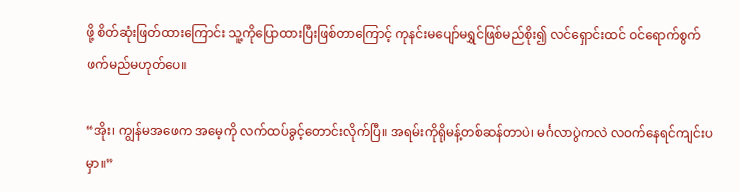ဖို့ စိတ်ဆုံးဖြတ်ထားကြောင်း သူ့ကိုပြောထားပြီးဖြစ်တာကြောင့် ကုနင်းမပျော်မရွှင်ဖြစ်မည်စိုး၍ လင်ရှောင်းထင် ဝင်ရောက်စွက်ဖက်မည်မဟုတ်ပေ။

“အိုး၊ ကျွန်မအဖေက အမေ့ကို လက်ထပ်ခွင့်တောင်းလိုက်ပြီ။ အရမ်းကိုရိုမန့်တစ်ဆန်တာပဲ၊ မင်္ဂလာပွဲကလဲ လဝက်နေရင်ကျင်းပမှာ။”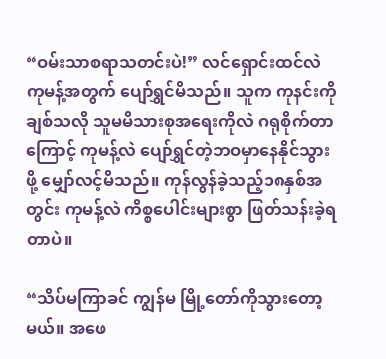“ဝမ်းသာစရာသတင်းပဲ!” လင်ရှောင်းထင်လဲ ကုမန့်အတွက် ပျော်ရွှင်မိသည်။ သူက ကုနင်းကိုချစ်သလို သူမမိသားစုအရေးကိုလဲ ဂရုစိုက်တာကြောင့် ကုမန့်လဲ ပျော်ရွှင်တဲ့ဘဝမှာနေနိုင်သွားဖို့ မျှော်လင့်မိသည်။ ကုန်လွန်ခဲ့သည့်၁၈နှစ်အတွင်း ကုမန့်လဲ ကိစ္စပေါင်းများစွာ ဖြတ်သန်းခဲ့ရတာပဲ။

“သိပ်မကြာခင် ကျွန်မ မြို့တော်ကိုသွားတော့မယ်။ အဖေ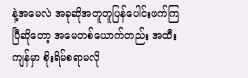နဲ့အမေလဲ အခုဆိုအတူတူပြန်ပေါင်းဖက်ကြပြီဆိုတော့ အမေတစ်ယောက်တည်း အထီးကျန်မှာ စိုးရိမ်စရာမလို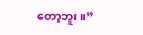တော့ဘူး။”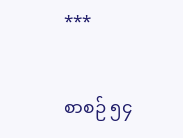***

စာစဉ် ၅၄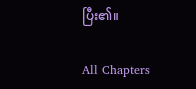ပြီး၏။

All Chapters